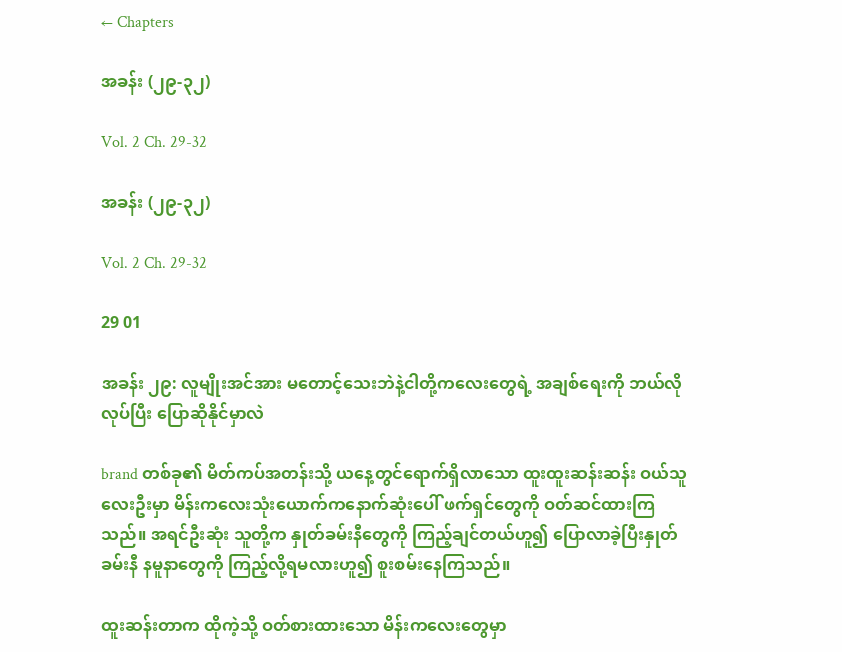← Chapters

အခန်း (၂၉-၃၂)

Vol. 2 Ch. 29-32

အခန်း (၂၉-၃၂)

Vol. 2 Ch. 29-32

29 01

အခန်း ၂၉: လူမျိုးအင်အား မတောင့်သေးဘဲနဲ့ငါတို့ကလေးတွေရဲ့ အချစ်ရေးကို ဘယ်လို လုပ်ပြီး ပြောဆိုနိုင်မှာလဲ

brand တစ်ခု၏ မိတ်ကပ်အတန်းသို့ ယနေ့တွင်ရောက်ရှိလာသော ထူးထူးဆန်းဆန်း ဝယ်သူ လေးဦးမှာ မိန်းကလေးသုံးယောက်က‌နောက်ဆုံးပေါ် ဖက်ရှင်တွေကို ဝတ်ဆင်ထားကြသည်။ အရင်ဦးဆုံး သူတို့က နှုတ်ခမ်းနီတွေကို ကြည့်ချင်တယ်ဟူ၍ ပြောလာခဲ့ပြီးနှုတ်ခမ်းနီ နမူနာတွေကို ကြည့်လို့ရမလားဟူ၍ စူးစမ်းနေကြသည်။

ထူးဆန်းတာက ထိုကဲ့သို့ ဝတ်စားထားသော မိန်းကလေးတွေမှာ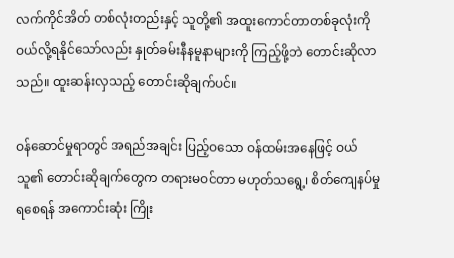လက်ကိုင်အိတ် တစ်လုံးတည်းနှင့် သူတို့၏ အထူးကောင်တာတစ်ခုလုံးကို ဝယ်လို့ရနိုင်သော်လည်း နှုတ်ခမ်းနီနမူနာများကို ကြည့်ဖို့ဘဲ တောင်းဆိုလာသည်။ ထူးဆန်းလှသည့် တောင်းဆိုချက်ပင်။

ဝန်ဆောင်မှုရာတွင် အရည်အချင်း ပြည့်ဝသော ဝန်ထမ်းအနေဖြင့် ဝယ်သူ၏ တောင်းဆိုချက်တွေက တရားမဝင်တာ မဟုတ်သရွေ့၊ စိတ်ကျေနပ်မှုရစေရန် အကောင်းဆုံး ကြိုး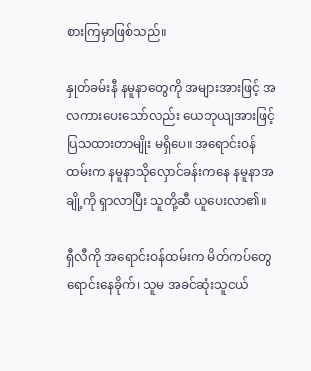စားကြမှာဖြစ်သည်။

နှုတ်ခမ်းနီ နမူနာတွေကို အများအားဖြင့် အလကားပေးသော်လည်း ယေဘုယျအားဖြင့် ပြသထားတာမျိုး မရှိပေ။ အရောင်းဝန်ထမ်းက နမူနာသိုလှောင်ခန်းကနေ နမူနာအချို့ကို ရှာလာပြီး သူတို့ဆီ ယူပေးလာ၏။

ရှီလီကို အရောင်းဝန်ထမ်းက မိတ်ကပ်တွေ ရောင်းနေခိုက်၊ သူမ အခင်ဆုံးသူငယ်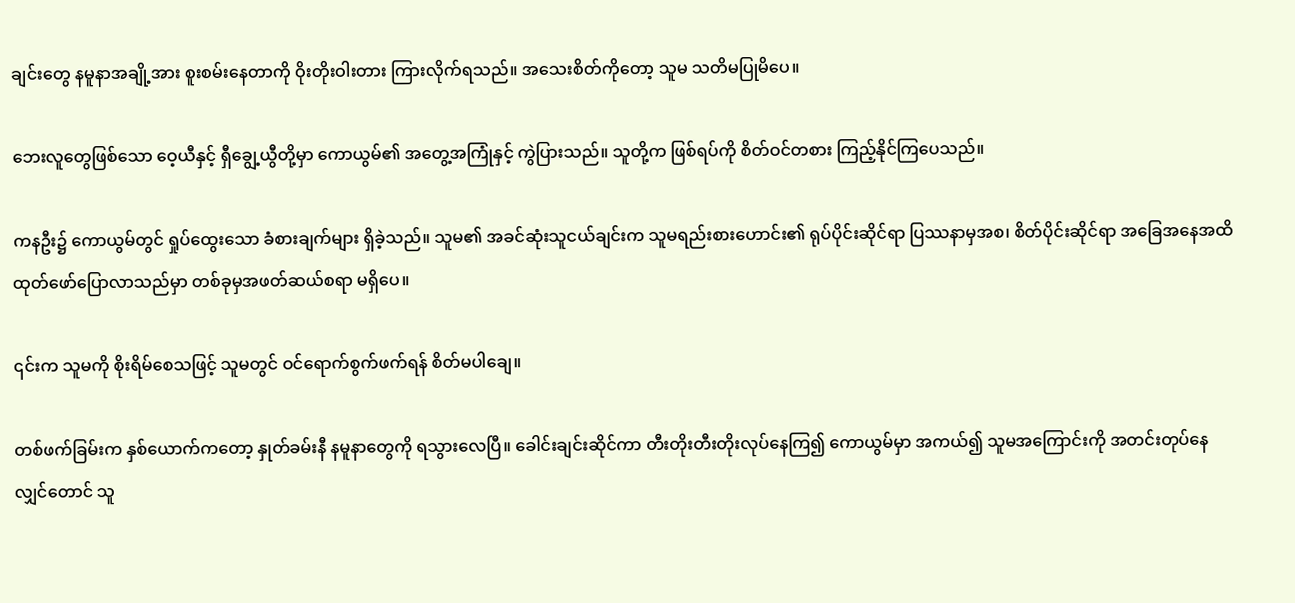ချင်းတွေ နမူနာအချို့အား စူးစမ်းနေတာကို ဝိုးတိုးဝါးတား ကြားလိုက်ရသည်။ အသေးစိတ်ကိုတော့ သူမ သတိမပြုမိပေ။

ဘေးလူတွေဖြစ်သော ဝေ့ယီနှင့် ရှီချွေ့ယွီတို့မှာ ကောယွမ်၏ အတွေ့အကြုံနှင့် ကွဲပြားသည်။ သူတို့က ဖြစ်ရပ်ကို စိတ်ဝင်တစား ကြည့်နိုင်ကြပေသည်။

ကနဦး၌ ကောယွမ်တွင် ရှုပ်ထွေးသော ခံစားချက်များ ရှိခဲ့သည်။ သူမ၏ အခင်ဆုံးသူငယ်ချင်းက သူမရည်းစားဟောင်း၏ ရုပ်ပိုင်းဆိုင်ရာ ပြဿနာမှအစ၊ စိတ်ပိုင်းဆိုင်ရာ အခြေအနေအထိ ထုတ်ဖော်ပြောလာသည်မှာ တစ်ခုမှအဖတ်ဆယ်စရာ မရှိပေ။

၎င်းက သူမကို စိုးရိမ်စေသဖြင့် သူမတွင် ဝင်ရောက်စွက်ဖက်ရန် စိတ်မပါချေ။

တစ်ဖက်ခြမ်းက နှစ်ယောက်ကတော့ နှုတ်ခမ်းနီ နမူနာတွေကို ရသွားလေပြီ။ ခေါင်းချင်းဆိုင်ကာ တီးတိုးတီးတိုးလုပ်နေကြ၍ ကောယွမ်မှာ အကယ်၍ သူမအကြောင်းကို အတင်းတုပ်နေလျှင်တောင် သူ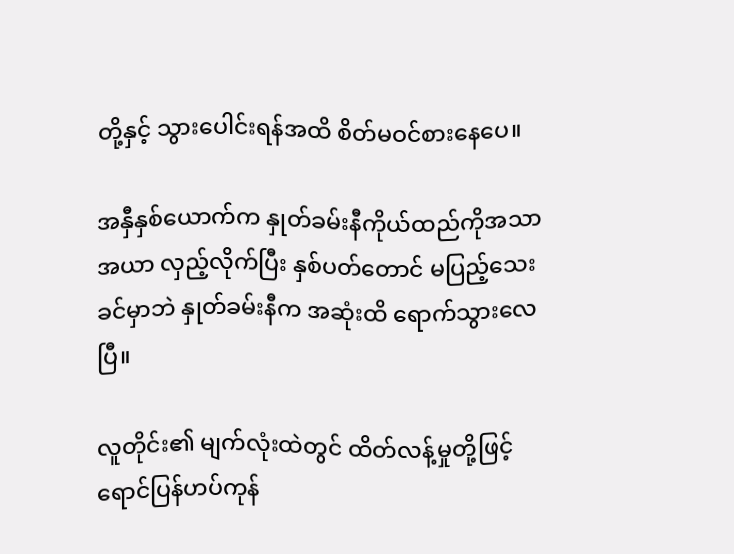တို့နှင့် သွားပေါင်းရန်အထိ စိတ်မဝင်စားနေပေ။

အနှီနှစ်ယောက်က နှုတ်ခမ်းနီကိုယ်ထည်ကိုအသာအယာ လှည့်လိုက်ပြီး နှစ်ပတ်တောင် မပြည့်သေးခင်မှာဘဲ နှုတ်ခမ်းနီက အဆုံးထိ ရောက်သွားလေပြီ။

လူတိုင်း၏ မျက်လုံးထဲတွင် ထိတ်လန့်မှုတို့ဖြင့်ရောင်ပြန်ဟပ်ကုန်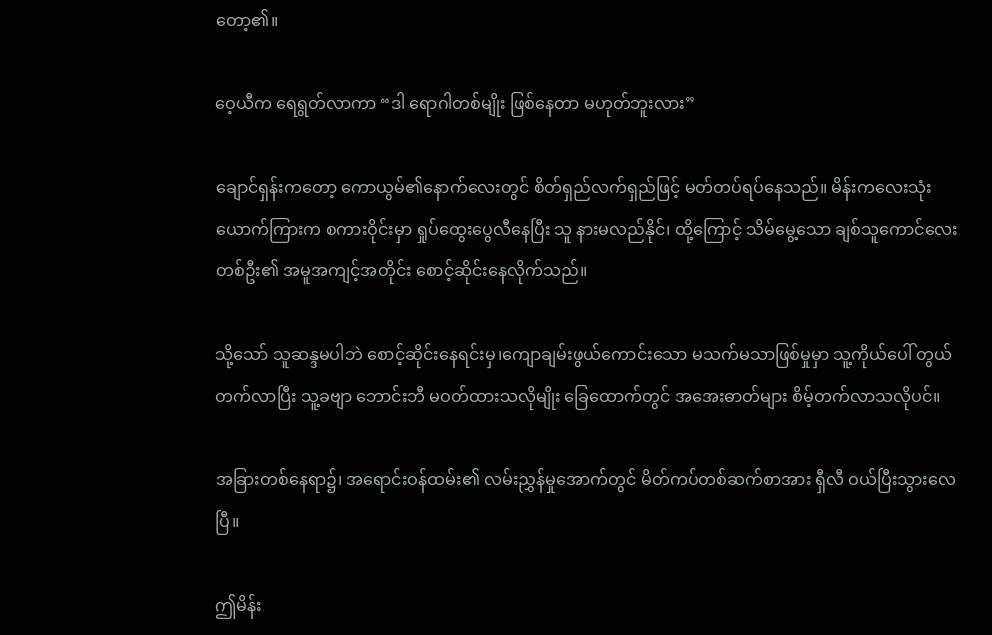တော့၏။

ဝေ့ယီက ရေရွတ်လာကာ “ဒါ ရောဂါတစ်မျိုး ဖြစ်နေတာ မဟုတ်ဘူးလား”

ချောင်ရှန်းကတော့ ကောယွမ်၏နောက်လေးတွင် စိတ်ရှည်လက်ရှည်ဖြင့် မတ်တပ်ရပ်နေသည်။ မိန်းကလေးသုံးယောက်ကြားက စကားဝိုင်းမှာ ရှုပ်ထွေးပွေလီနေပြီး သူ နားမလည်နိုင်၊ ထို့ကြောင့် သိမ်မွေ့သော ချစ်သူကောင်လေးတစ်ဦး၏ အမူအကျင့်အတိုင်း စောင့်ဆိုင်းနေလိုက်သည်။

သို့သော် သူဆန္ဒမပါဘဲ စောင့်ဆိုင်းနေရင်းမှ၊ကျောချမ်းဖွယ်ကောင်းသော မသက်မသာဖြစ်မှုမှာ သူ့ကိုယ်ပေါ် တွယ်တက်လာပြီး သူ့ခဗျာ ဘောင်းဘီ မဝတ်ထားသလိုမျိုး ခြေထောက်တွင် အအေးဓာတ်များ စိမ့်တက်လာသလိုပင်။

အခြားတစ်နေရာ၌၊ အရောင်းဝန်ထမ်း၏ လမ်းညွှန်မှုအောက်တွင် မိတ်ကပ်တစ်ဆက်စာအား ရှီလီ ဝယ်ပြီးသွားလေပြီ။

ဤမိန်း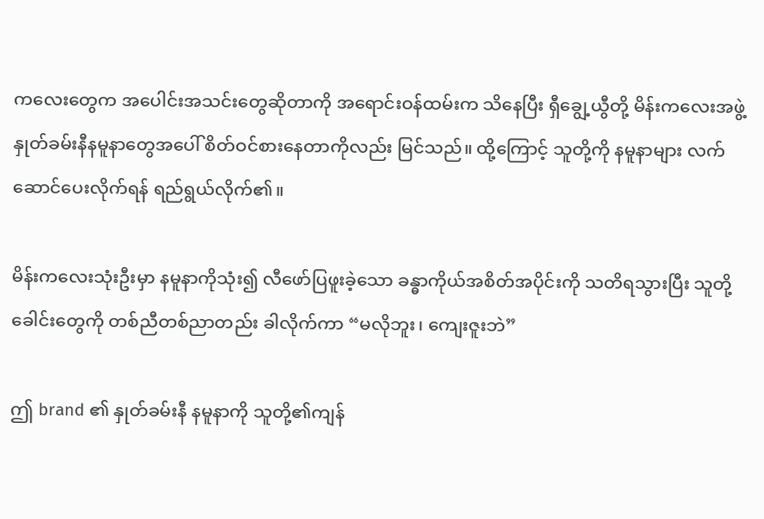ကလေးတွေက အပေါင်းအသင်းတွေဆိုတာကို အရောင်းဝန်ထမ်းက သိနေပြီး ရှီချွေ့ယွီတို့ မိန်းကလေးအဖွဲ့ နှုတ်ခမ်းနီနမူနာတွေအပေါ် စိတ်ဝင်စားနေတာကိုလည်း မြင်သည်။ ထို့ကြောင့် သူတို့ကို နမူနာများ လက်ဆောင်ပေးလိုက်ရန် ရည်ရွယ်လိုက်၏။

မိန်းကလေးသုံးဦးမှာ နမူနာကိုသုံး၍ လီဖော်ပြဖူးခဲ့သော ခန္ဓာကိုယ်အစိတ်အပိုင်းကို သတိရသွားပြီး သူတို့ခေါင်းတွေကို တစ်ညီတစ်ညာတည်း ခါလိုက်ကာ “မလိုဘူး၊ ကျေးဇူးဘဲ”

ဤ brand ၏ နှုတ်ခမ်းနီ နမူနာကို သူတို့၏ကျန်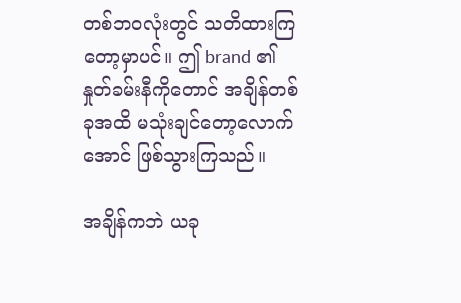တစ်ဘဝလုံးတွင် သတိထားကြတော့မှာပင်။ ဤ brand ၏ နှုတ်ခမ်းနီကိုတောင် အချိန်တစ်ခုအထိ မသုံးချင်တော့လောက်အောင် ဖြစ်သွားကြသည်။

အချိန်ကဘဲ ယခု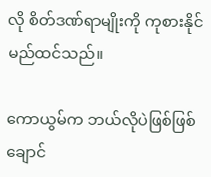လို စိတ်ဒဏ်ရာမျိုးကို ကုစားနိုင်မည်ထင်သည်။

ကောယွမ်က ဘယ်လိုပဲဖြစ်ဖြစ် ချောင်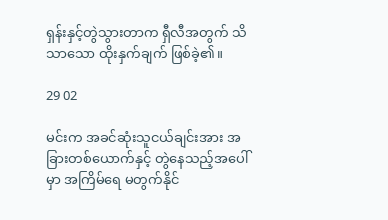ရှန်းနှင့်တွဲသွားတာက ရှီလီအတွက် သိသာသော ထိုးနှက်ချက် ဖြစ်ခဲ့၏။

29 02

မင်းက အခင်ဆုံးသူငယ်ချင်းအား အခြားတစ်ယောက်နှင့် တွဲနေသည့်အပေါ်မှာ အကြိမ်ရေ မတွက်နိုင်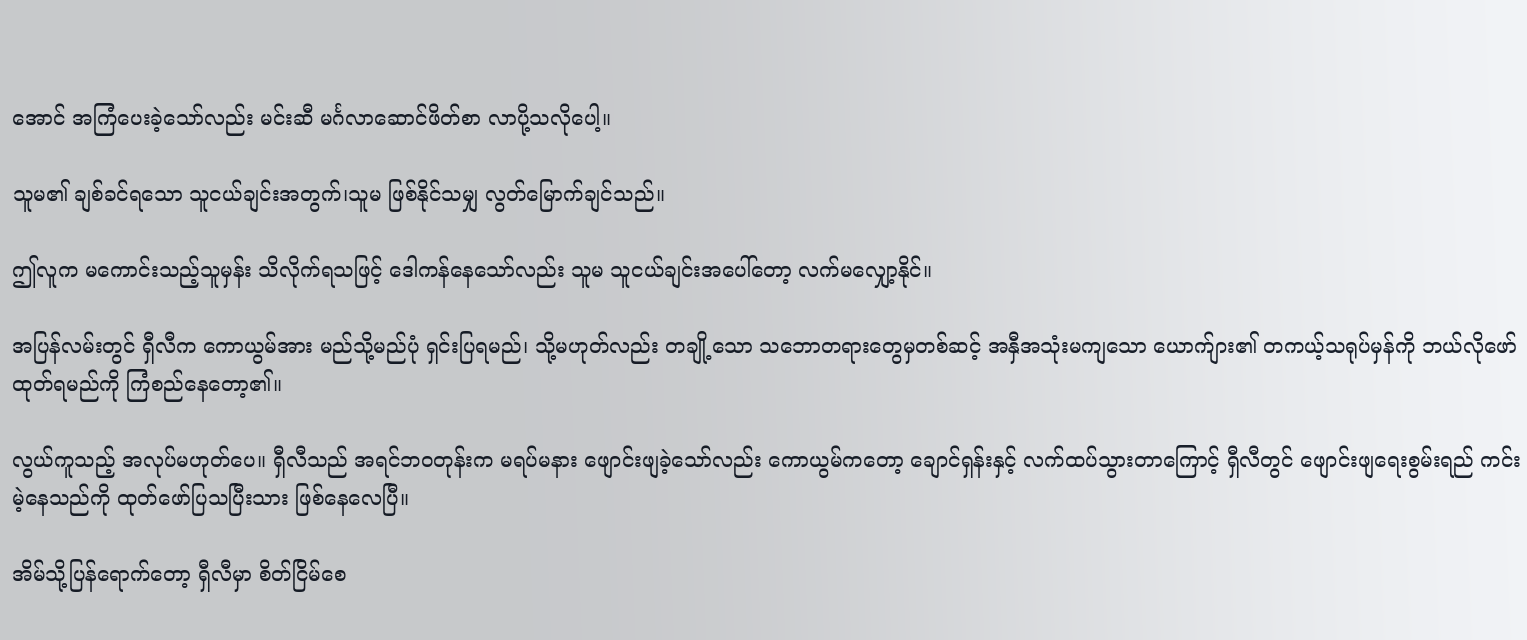အောင် အကြံပေးခဲ့သော်လည်း မင်းဆီ မင်္ဂလာဆောင်ဖိတ်စာ လာပို့သလိုပေါ့။

သူမ၏ ချစ်ခင်ရသော သူငယ်ချင်းအတွက်၊သူမ ဖြစ်နိုင်သမျှ လွတ်မြောက်ချင်သည်။

ဤလူက မကောင်းသည့်သူမှန်း သိလိုက်ရသဖြင့် ဒေါကန်နေသော်လည်း သူမ သူငယ်ချင်းအပေါ်တော့ လက်မလျှော့နိုင်။

အပြန်လမ်းတွင် ရှီလီက ကောယွမ်အား မည်သို့မည်ပုံ ရှင်းပြရမည်၊ သို့မဟုတ်လည်း တချို့သော သဘောတရားတွေမှတစ်ဆင့် အနှီအသုံးမကျသော ယောက်ျား၏ တကယ့်သရုပ်မှန်ကို ဘယ်လို‌ဖော်ထုတ်ရမည်ကို ကြံစည်နေတော့၏။

လွယ်ကူသည့် အလုပ်မဟုတ်ပေ။ ရှီလီသည် အရင်ဘဝတုန်းက မရပ်မနား ဖျောင်းဖျခဲ့သော်လည်း ကောယွမ်ကတော့ ချောင်ရှန်းနှင့် လက်ထပ်သွားတာကြောင့် ရှီလီတွင် ဖျောင်းဖျရေးစွမ်းရည် ကင်းမဲ့နေသည်ကို ထုတ်ဖော်ပြသပြီးသား ဖြစ်နေလေပြီ။

အိမ်သို့ပြန်ရောက်တော့ ရှီလီမှာ စိတ်ငြိမ်စေ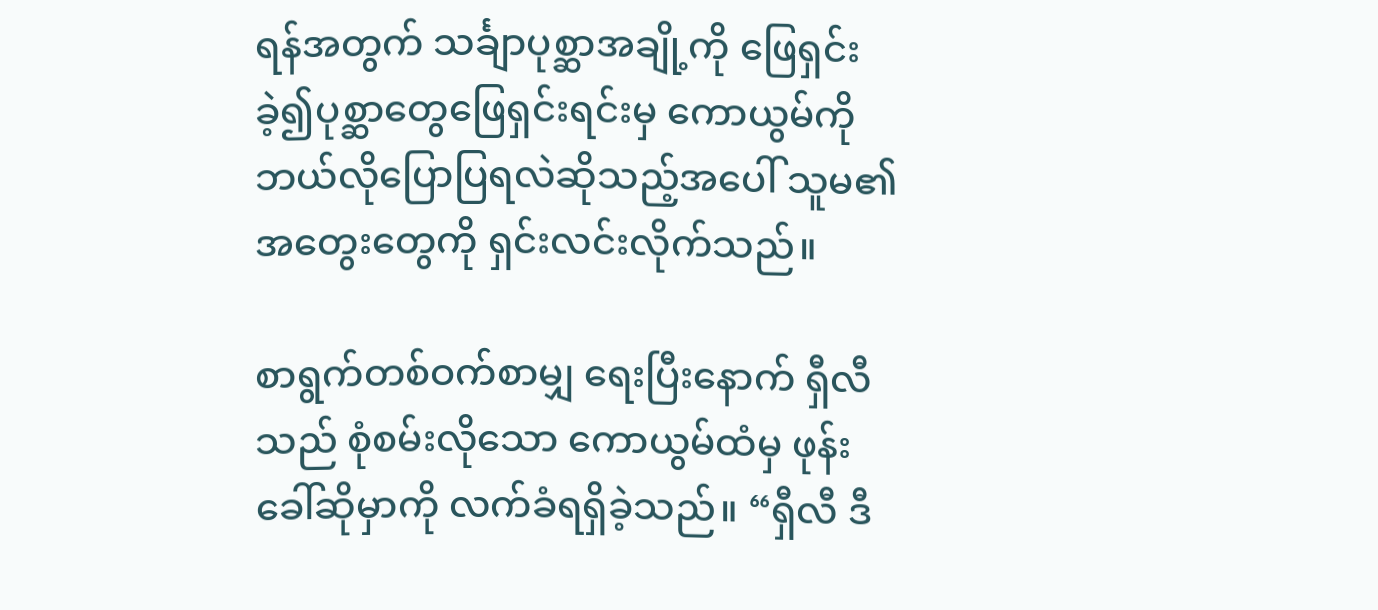ရန်အတွက် သင်္ချာပုစ္ဆာအချို့ကို ဖြေရှင်းခဲ့၍ပုစ္ဆာတွေဖြေရှင်းရင်းမှ ကောယွမ်ကို ဘယ်လိုပြောပြရလဲဆိုသည့်အပေါ် သူမ၏အတွေးတွေကို ရှင်းလင်းလိုက်သည်။

စာရွက်တစ်ဝက်စာမျှ ရေးပြီးနောက် ရှီလီသည် စုံစမ်းလိုသော ကောယွမ်ထံမှ ဖုန်းခေါ်ဆိုမှာကို လက်ခံရရှိခဲ့သည်။ “ရှီလီ ဒီ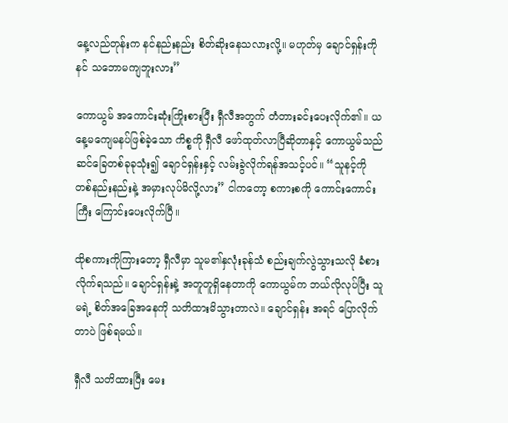နေ့လည်တုန်းက နင်နည်းနည်း စိတ်ဆိုးနေသလားလို့။ မဟုတ်မှ ချောင်ရှန်းကို နင် သဘောမကျဘူးလား”

ကောယွမ် အကောင်းဆုံးကြိုးစားပြီး ရှီလီအတွက် တံတားခင်းပေးလိုက်၏။ ယနေ့မကျေမနပ်ဖြစ်ခဲ့သော ကိစ္စကို ရှီလီ ဖော်ထုတ်လာပြီဆိုတာနှင့် ကောယွမ်သည် ဆင်ခြေတစ်ခုခုသုံး၍ ချောင်ရှန်းနှင့် လမ်းခွဲလိုက်ရန်အသင့်ပင်။ “သူနင့်ကို တစ်နည်းနည်းနဲ့ အမှားလုပ်မိလို့လား” ငါကတော့ စကားစကို ကောင်းကောင်းကြီး ကြောင်းပေးလိုက်ပြီ။

ထိုစကားကိုကြားတော့ ရှီလီမှာ သူမ၏နှလုံးခုန်သံ စည်းချက်လွဲသွားသလို ခံစားလိုက်ရသည်။ ချောင်ရှန်းနဲ့ အတူတူရှိနေတာကို ကောယွမ်က ဘယ်လိုလုပ်ပြီး သူမရဲ့ စိတ်အခြေအနေကို သတိထားမိသွားတာလဲ။ ချောင်ရှန်း အရင် ပြောလိုက်တာပဲ ဖြစ်ရမယ်။

ရှီလီ သတိထားပြီး မေး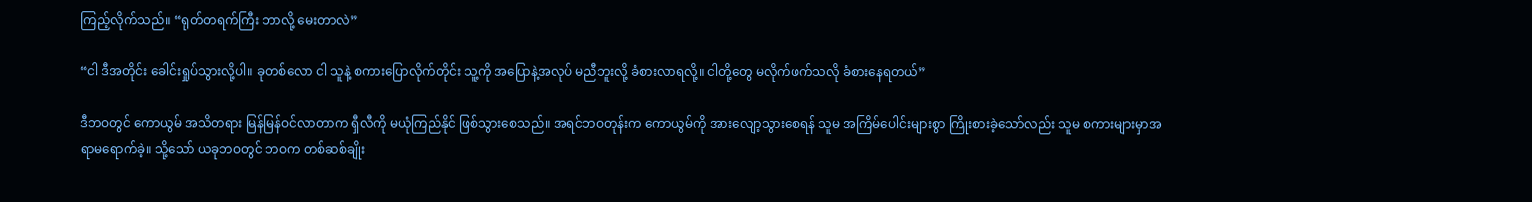ကြည့်လိုက်သည်။ “ရုတ်တရက်ကြီး ဘာလို့ မေးတာလဲ”

“ငါ ဒီအတိုင်း ခေါင်းရှုပ်သွားလို့ပါ။ ခုတစ်လော ငါ သူနဲ့ စကားပြောလိုက်တိုင်း သူ့ကို အပြောနဲ့အလုပ် မညီဘူးလို့ ခံစားလာရလို့။ ငါတို့တွေ မလိုက်ဖက်သလို ခံစားနေရတယ်”

ဒီဘဝတွင် ကောယွမ် အသိတရား မြန်မြန်ဝင်လာတာက ရှီလီကို မယုံကြည်နိုင် ဖြစ်သွားစေသည်။ အရင်ဘဝတုန်းက ကောယွမ်ကို အားလျော့သွားစေရန် သူမ အကြိမ်ပေါင်းများစွာ ကြိုးစားခဲ့သော်လည်း သူမ စကားများမှာအရာမရောက်ခဲ့။ သို့သော် ယခုဘဝတွင် ဘဝက တစ်ဆစ်ချိုး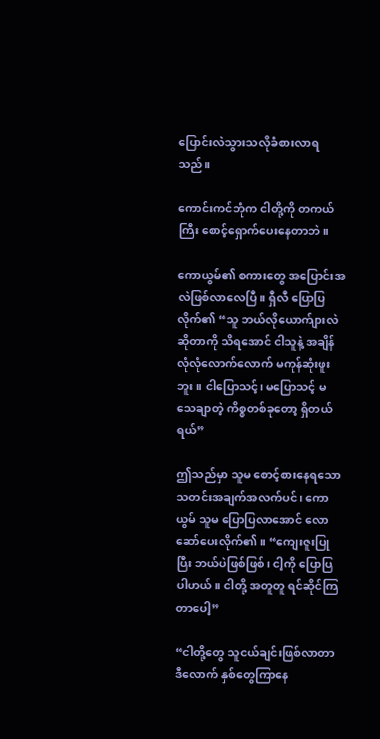ပြောင်းလဲသွားသလိုခံစား‌လာရသည်။

ကောင်းကင်ဘုံက ငါတို့ကို တကယ်ကြီး စောင့်ရှောက်ပေးနေတာဘဲ။

ကောယွမ်၏ စကားတွေ အပြောင်းအလဲဖြစ်လာလေပြီ။ ရှီလီ ပြောပြလိုက်၏ “သူ ဘယ်လိုယောက်ျားလဲဆိုတာကို သိရအောင် ငါသူနဲ့ အချိန်လုံလုံလောက်လောက် မကုန်ဆုံးဖူးဘူး။ ငါပြောသင့်၊ မပြောသင့် မသေချာတဲ့ ကိစ္စတစ်ခုတော့ ရှိတယ်ရယ်”

ဤသည်မှာ သူမ စောင့်စားနေရသော သတင်းအချက်အလက်ပင်၊ ကောယွမ် သူမ‌ ပြောပြလာအောင် လောဆော်ပေးလိုက်၏။ “ကျေးဇူးပြုပြီး ဘယ်ပဲဖြစ်ဖြစ်၊ ငါ့ကို ပြောပြပါဟယ်။ ငါတို့ အတူတူ ရင်ဆိုင်ကြတာပေါ့”

“ငါတို့တွေ သူငယ်ချင်းဖြစ်လာတာ ဒီလောက် နှစ်တွေကြာနေ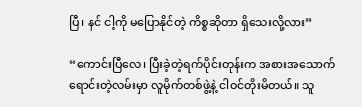ပြီ၊ နင် ငါ့ကို မပြောနိုင်တဲ့ ကိစ္စဆိုတာ ရှိသေးလို့လား”

“ကောင်းပြီလေ၊ ပြီးခဲ့တဲ့ရက်ပိုင်းတုန်းက အစားအသောက် ရောင်းတဲ့လမ်းမှာ လူမိုက်တစ်ဖွဲ့နဲ့ ငါဝင်တိုးမိတယ်။ သူ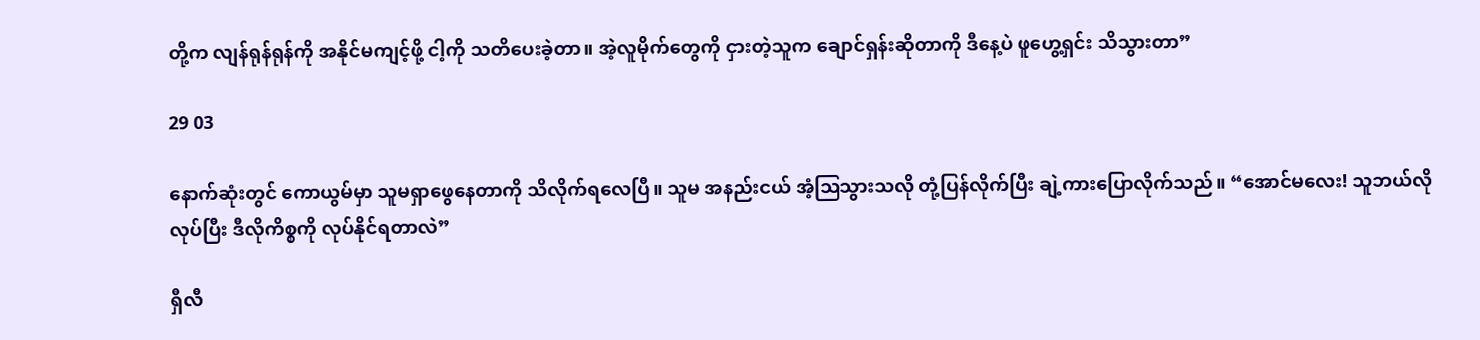တို့က လျန်ရုန်ရုန်ကို အနိုင်မကျင့်ဖို့ ငါ့ကို သတိပေးခဲ့တာ။ အဲ့လူမိုက်တွေကို ငှားတဲ့သူက ချောင်ရှန်းဆိုတာကို ဒီနေ့ပဲ ဖူဟွေ့ရှင်း သိသွားတာ”

29 03

နောက်ဆုံးတွင် ကောယွမ်မှာ သူမရှာဖွေနေတာကို သိလိုက်ရလေပြီ။ သူမ အနည်းငယ် အံ့ဩသွားသလို တုံ့ပြန်လိုက်ပြီး ချဲ့ကားပြောလိုက်သည်။ “အောင်မလေး! သူဘယ်လိုလုပ်ပြီး ဒီလိုကိစ္စကို လုပ်နိုင်ရတာလဲ”

ရှီလီ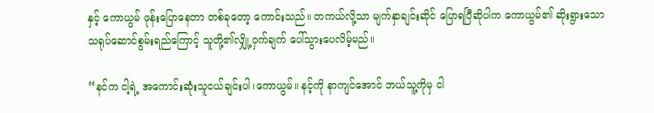နှင့် ကောယွမ် ဖုန်းပြောနေတာ တစ်ခုတော့ ကောင်းသည်။ တကယ်လို့သာ မျက်နှာချင်းဆိုင် ပြောရပြီဆိုပါက ကောယွမ်၏ ဆိုးရွားသော သရုပ်ဆောင်စွမ်းရည်ကြောင့် သူတို့၏လျှို့ဝှက်ချက် ပေါ်သွားပေလိမ့်မည်။

“နင်က ငါ့ရဲ့ အကောင်းဆုံးသူငယ်ချင်းပါ၊ကောယွမ်။ နင့်ကို နာကျင်အောင် ဘယ်သူ့ကိုမှ ငါ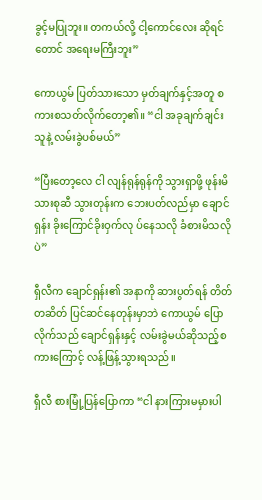ခွင့်မပြုဘူး။ တကယ်လို့ ငါ့ကောင်လေး ဆိုရင်တောင် အရေးမကြီးဘူး”

ကောယွမ် ပြတ်သားသော မှတ်ချက်နှင့်အတူ စကားစသတ်လိုက်တော့၏။ “ငါ အခုချက်ချင်း သူနဲ့ လမ်းခွဲပစ်မယ်”

“ပြီးတော့လေ ငါ လျန်ရုန်ရုန်ကို သွားရှာဖို့ ဖုန်းမိသားစုဆီ သွားတုန်းက ဘေးပတ်လည်မှာ ချောင်ရှန်း ခိုးကြောင်ခိုးဝှက်လု ပ်နေသလို ခံစားမိသလိုပဲ”

ရှီလီက ချောင်ရှန်း၏ အနာကို ဆားပွတ်ရန် တိတ်တဆိတ် ပြင်ဆင်နေတုန်းမှာဘဲ ကောယွမ် ပြောလိုက်သည် ချောင်ရှန်းနှင့် လမ်းခွဲမယ်ဆိုသည့်စကားကြောင့် လန့်ဖြန့်သွားရသည်။

ရှီလီ စားမြုံ့ပြန်ပြောကာ “ငါ နားကြားမမှားပါ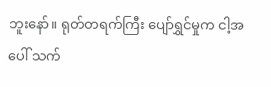ဘူးနော်။ ရုတ်တရက်ကြီး ပျော်ရွှင်မှုက ငါ့အပေါ် သက်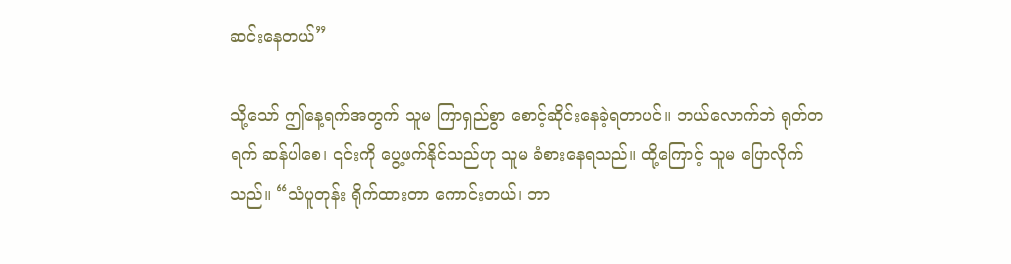ဆင်းနေတယ်”

သို့သော် ဤနေ့ရက်အတွက် သူမ ကြာရှည်စွာ စောင့်ဆိုင်းနေခဲ့ရတာပင်။ ဘယ်လောက်ဘဲ ရုတ်တရက် ဆန်ပါစေ၊ ၎င်းကို ပွေ့ဖက်နိုင်သည်ဟု သူမ ခံစားနေရသည်။ ထို့ကြောင့် သူမ ပြောလိုက်သည်။ “သံပူတုန်း ရိုက်ထားတာ ကောင်းတယ်၊ ဘာ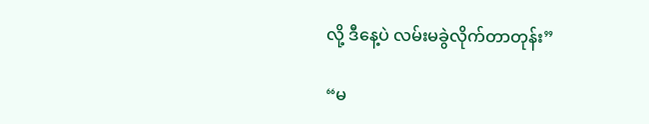လို့ ဒီနေ့ပဲ လမ်းမခွဲလိုက်တာတုန်း”

“မ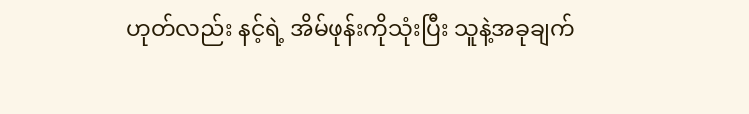ဟုတ်လည်း နင့်ရဲ့ အိမ်ဖုန်းကိုသုံးပြီး သူနဲ့အခုချက်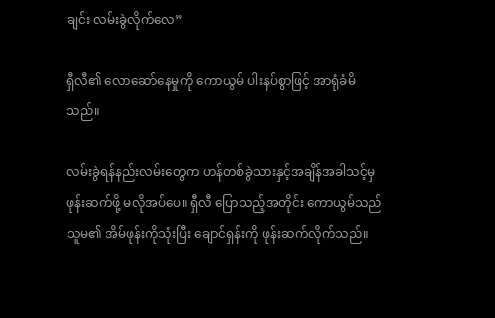ချင်း လမ်းခွဲလိုက်လေ”

ရှီလီ၏ လောဆော်နေမှုကို ကောယွမ် ပါးနပ်စွာဖြင့် အာရုံခံမိသည်။

လမ်းခွဲရန်နည်းလမ်းတွေက ဟန်တစ်ခွဲသားနှင့်အချိန်အခါသင့်မှ ဖုန်းဆက်ဖို့ မလိုအပ်ပေ။ ရှီလီ ပြောသည့်အတိုင်း ကောယွမ်သည် သူမ၏ အိမ်ဖုန်းကိုသုံးပြီး ချောင်ရှန်းကို ဖုန်းဆက်လိုက်သည်။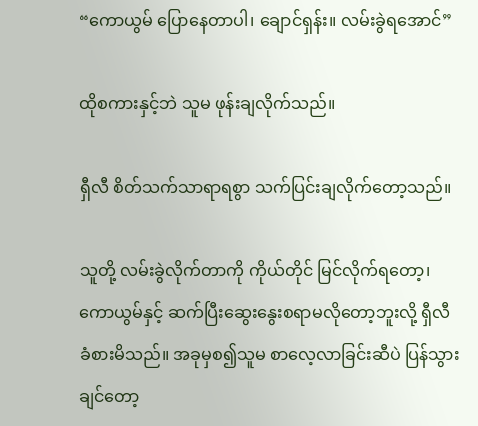“ကောယွမ် ပြောနေတာပါ၊ ချောင်ရှန်း။ လမ်းခွဲရအောင်”

ထိုစကားနှင့်ဘဲ သူမ ဖုန်းချလိုက်သည်။

ရှီလီ စိတ်သက်သာရာရစွာ သက်ပြင်းချလိုက်တော့သည်။

သူတို့ လမ်းခွဲလိုက်တာကို ကိုယ်တိုင် မြင်လိုက်ရတော့၊ ကောယွမ်နှင့် ဆက်ပြီးဆွေးနွေးစရာမလိုတော့ဘူးလို့ ရှီလီ ခံစားမိသည်။ အခုမှစ၍သူမ ‌စာလေ့လာခြင်းဆီပဲ ပြန်သွားချင်တော့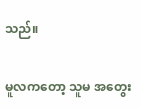သည်။

မူလကတော့ သူမ အတွေး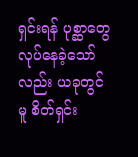ရှင်းရန် ပုစ္ဆာ‌တွေ လုပ်နေခဲ့သော်လည်း ယခုတွင်မူ စိတ်ရှင်း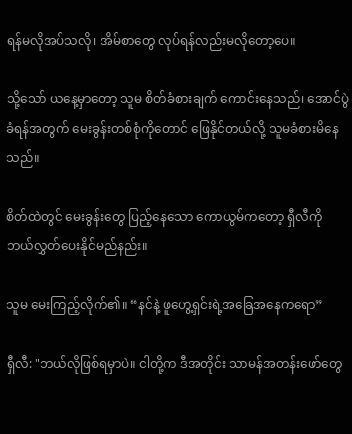ရန်မလိုအပ်သလို၊ အိမ်စာတွေ လုပ်ရန်လည်းမလိုတော့ပေ။

သို့သော် ယနေ့မှာတော့ သူမ စိတ်ခံစားချက် ကောင်းနေသည်၊ အောင်ပွဲခံရန်အတွက် မေးခွန်းတစ်စုံကိုတောင် ဖြေနိုင်တယ်လို့ သူမခံစားမိနေသည်။

စိတ်ထဲတွင် မေးခွန်းတွေ ပြည့်နေသော ကောယွမ်ကတော့ ရှီလီကို ဘယ်လွှတ်ပေးနိုင်မည်နည်း။

သူမ မေးကြည့်လိုက်၏။ “နင်နဲ့ ဖူဟွေ့ရှင်းရဲ့အခြေအနေကရော”

ရှီလီ: "ဘယ်လိုဖြစ်ရမှာပဲ။ ငါတို့က ဒီအတိုင်း သာမန်အတန်းဖော်တွေ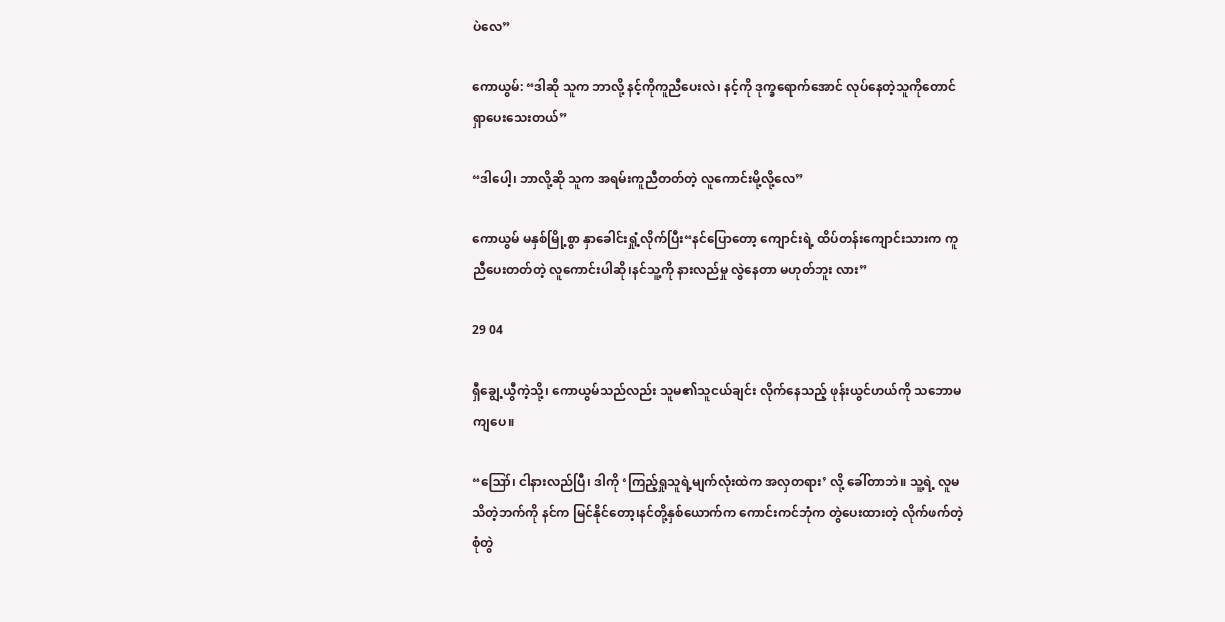ပဲလေ”

ကောယွမ်: “ဒါဆို သူက ဘာလို့ နင့်ကိုကူညီပေးလဲ၊ နင့်ကို ဒုက္ခရောက်အောင် လုပ်နေတဲ့သူကိုတောင် ရှာပေးသေးတယ်”

“ဒါပေါ့၊ ဘာလို့ဆို သူက အရမ်းကူညီတတ်တဲ့ လူကောင်းမို့လို့လေ”

ကောယွမ် မနှစ်မြို့စွာ နှာခေါင်းရှုံ့လိုက်ပြီး“နင်ပြောတော့ ကျောင်းရဲ့ ထိပ်တန်းကျောင်းသားက ကူညီပေးတတ်တဲ့ လူကောင်းပါဆို၊နင်သူ့ကို နားလည်မှု လွဲနေတာ မဟုတ်ဘူး လား”

29 04

ရှီချွေ့ယွီကဲ့သို့၊ ကောယွမ်သည်လည်း သူမ၏သူငယ်ချင်း လိုက်နေသည့် ဖုန်းယွင်ဟယ်ကို သဘောမကျပေ။

“ဪ၊ ငါနားလည်ပြီ၊ ဒါကို ‘ကြည့်ရှုသူရဲ့မျက်လုံးထဲက အလှတရား’ လို့ ခေါ်တာဘဲ။ သူ့ရဲ့ လူမသိတဲ့ဘက်ကို နင်က မြင်နိုင်တော့၊နင်တို့နှစ်ယောက်က ကောင်းကင်ဘုံက တွဲပေးထားတဲ့ လိုက်ဖက်တဲ့ စုံတွဲ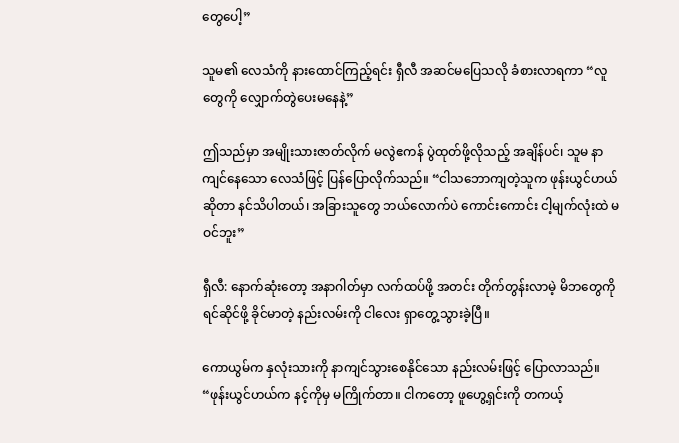တွေပေါ့”

သူမ၏ လေသံကို နားထောင်ကြည့်ရင်း ရှီလီ အဆင်မပြေသလို ခံစားလာရကာ “လူတွေကို လျှောက်တွဲပေးမနေနဲ့”

ဤသည်မှာ အမျိုးသားဇာတ်လိုက် မလွဲဧကန် ပွဲထုတ်ဖို့လိုသည့် အချိန်ပင်၊ သူမ နာကျင်နေသော လေသံဖြင့် ပြန်ပြောလိုက်သည်။ “ငါသဘောကျတဲ့သူက ဖုန်းယွင်ဟယ်ဆိုတာ နင်သိပါတယ်၊ အခြားသူတွေ ဘယ်လောက်ပဲ ကောင်းကောင်း ငါ့မျက်လုံးထဲ မဝင်ဘူး”

ရှီလီ: နောက်ဆုံးတော့ အနာဂါတ်မှာ လက်ထပ်ဖို့ အတင်း တိုက်တွန်းလာမဲ့ မိဘတွေကို ရင်ဆိုင်ဖို့ ခိုင်မာတဲ့ နည်းလမ်းကို ငါလေး ရှာတွေ့သွားခဲ့ပြီ။

ကောယွမ်က နှလုံးသားကို နာကျင်သွားစေနိုင်သော နည်းလမ်းဖြင့် ပြောလာသည်။ “ဖုန်းယွင်ဟယ်က နင့်ကိုမှ မကြိုက်တာ။ ငါကတော့ ဖူဟွေ့ရှင်းကို တကယ့်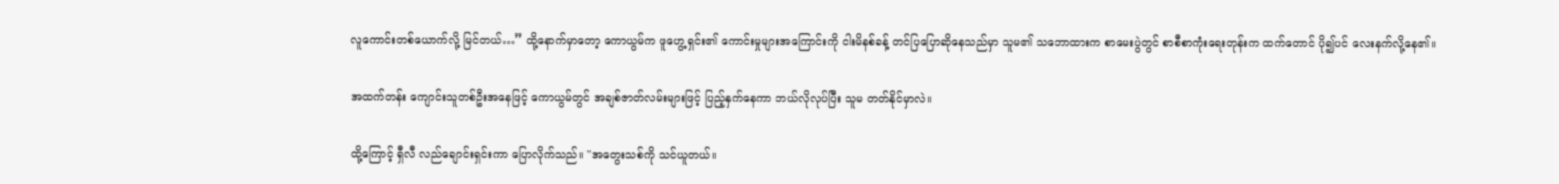လူကောင်းတစ်ယောက်လို့ မြင်တယ်…” ထို့နောက်မှာတော့ ကောယွမ်က ဖူဟွေ့ရှင်း၏ ကောင်းမှုများအကြောင်းကို ငါးမိနစ်ခန့် တင်ပြပြောဆိုနေသည်မှာ သူမ၏ သဘောထားက စာမေးပွဲတွင် စာစီစာကုံးရေးတုန်းက‌ ထက်တောင် ပို၍ပင် လေးနက်လို့နေ၏။

အထက်တန်း ကျောင်းသူတစ်ဦးအနေဖြင့် ကောယွမ်တွင် အချစ်ဇာတ်လမ်းများဖြင့် ပြည့်နှက်နေကာ ဘယ်လိုလုပ်ပြီး သူမ တတ်နိုင်မှာလဲ။

ထို့ကြောင့် ရှီလီ လည်ချောင်းရှင်းကာ ပြောလိုက်သည်။ "အတွေးသစ်ကို သင်ယူတယ်။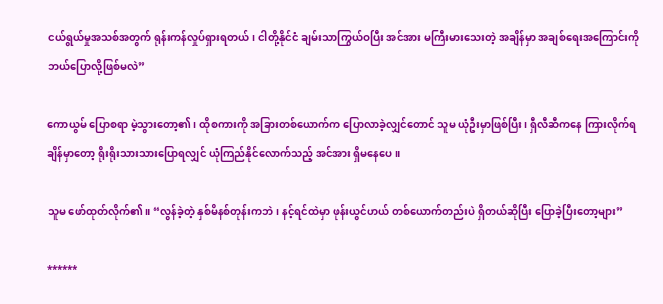ငယ်ရွယ်မှုအသစ်အတွက် ရုန်းကန်လှုပ်ရှားရတယ်၊ ငါတို့နိုင်ငံ ချမ်းသာကြွယ်ဝပြီး အင်အား မကြီးမားသေးတဲ့ အချိန်မှာ အချစ်ရေးအကြောင်းကို ဘယ်ပြောလို့ဖြစ်မလဲ”

ကောယွမ် ပြောစရာ မဲ့သွားတော့၏၊ ထိုစကားကို အခြားတစ်ယောက်က ပြောလာခဲ့လျှင်တောင် သူမ ယုံဦးမှာဖြစ်ပြီး၊ ရှီလီဆီကနေ ကြားလိုက်ရချိန်မှာတော့ ရိုးရိုးသားသားပြောရလျှင် ယုံကြည်နိုင်လောက်သည့် အင်အား ရှိမနေပေ။

သူမ ဖော်ထုတ်လိုက်၏။ “လွန်ခဲ့တဲ့ နှစ်မိနစ်တုန်းကဘဲ၊ နင့်ရင်ထဲမှာ ဖုန်းယွင်ဟယ် တစ်ယောက်တည်းပဲ ရှိတယ်ဆိုပြီး ပြောခဲ့ပြီးတော့များ”

******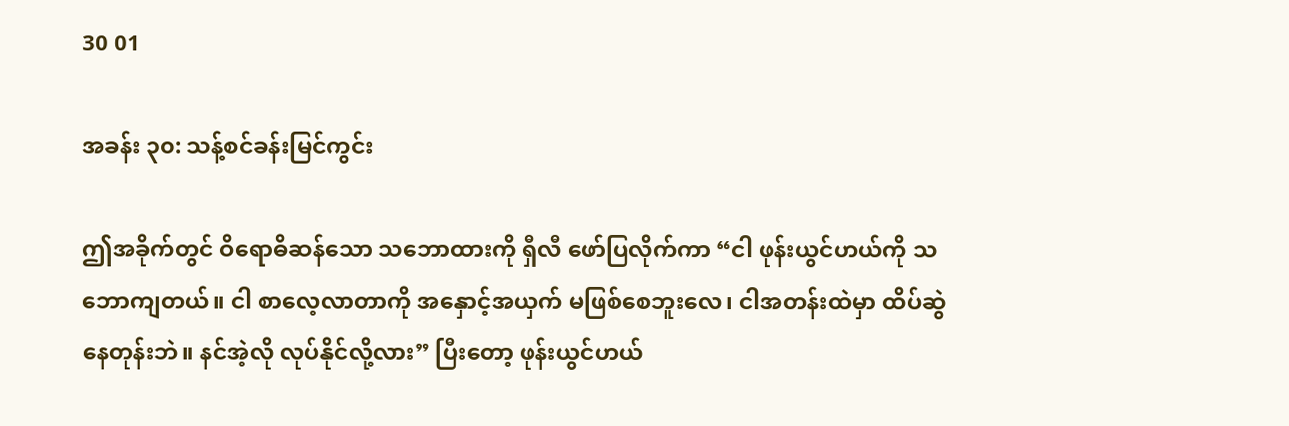30 01

အခန်း ၃၀: သန့်စင်ခန်းမြင်ကွင်း

ဤအခိုက်တွင် ဝိရောဓိဆန်သော သဘောထားကို ရှီလီ ဖော်ပြလိုက်ကာ “ငါ ဖုန်းယွင်ဟယ်ကို သဘောကျတယ်။ ငါ စာလေ့လာတာကို အနှောင့်အယှက် မဖြစ်စေဘူးလေ၊ ငါအတန်းထဲမှာ ထိပ်ဆွဲနေတုန်းဘဲ။ နင်အဲ့လို လုပ်နိုင်လို့လား” ပြီး‌တော့ ဖုန်းယွင်ဟယ်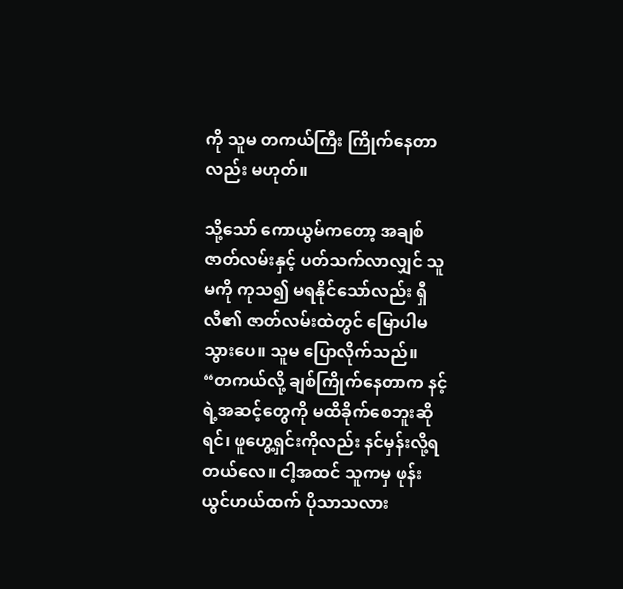ကို သူမ တကယ်ကြီး ကြိုက်နေတာလည်း မဟုတ်။

သို့သော် ‌ကောယွမ်ကတော့ အချစ်ဇာတ်လမ်းနှင့် ပတ်သက်လာလျှင် သူမကို ကုသ၍ မရနိုင်သော်လည်း ရှီလီ၏ ဇာတ်လမ်းထဲတွင် မြောပါမသွားပေ။ သူမ ပြောလိုက်သည်။ “တကယ်လို့ ချစ်ကြိုက်နေတာက နင့်ရဲ့အဆင့်တွေကို မထိခိုက်စေဘူးဆိုရင်၊ ဖူဟွေ့ရှင်းကိုလည်း နင်မှန်းလို့ရတယ်လေ။ ငါ့အထင် သူကမှ ဖုန်းယွင်ဟယ်ထက် ပိုသာသလား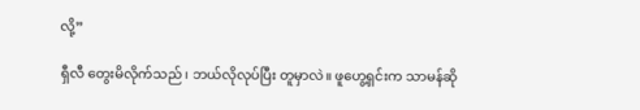လို့”

ရှီလီ တွေးမိလိုက်သည်၊ ဘယ်လိုလုပ်ပြီး တူမှာလဲ။ ဖူဟွေ့ရှင်းက သာမန်ဆို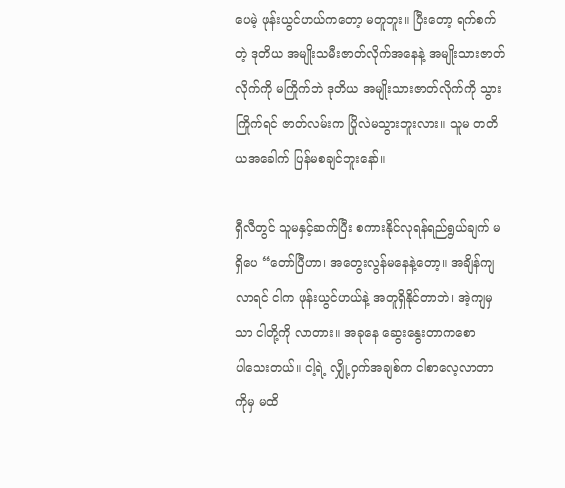ပေမဲ့ ဖုန်းယွင်ဟယ်ကတော့ မတူဘူး။ ပြီးတော့ ရက်စက်တဲ့ ဒုတိယ အမျိုးသမီးဇာတ်လိုက်အနေနဲ့ အမျိုးသားဇာတ်လိုက်ကို မကြိုက်ဘဲ ဒုတိယ အမျိုးသားဇာတ်လိုက်ကို သွားကြိုက်ရင် ဇာတ်လမ်းက ပြိုလဲမသွားဘူးလား။ သူမ တတိယအခေါက် ပြန်မစချင်ဘူးနော်။

ရှီလီတွင် သူမနှင့်ဆက်ပြီး စကားနိုင်လုရန်ရည်ရွယ်ချက် မရှိပေ “တော်ပြီဟာ၊ အတွေးလွန်မနေနဲ့တော့။ အချိန်ကျလာရင် ငါက ဖုန်းယွင်ဟယ်နဲ့ အတူရှိနိုင်တာဘဲ၊ အဲ့ကျမှသာ ငါတို့ကို လာတား။ အခုနေ ဆွေးနွေးတာကစောပါ‌သေးတယ်။ ငါ့ရဲ့ လျှို့ဝှက်အချစ်က ငါစာလေ့လာတာကိုမှ မထိ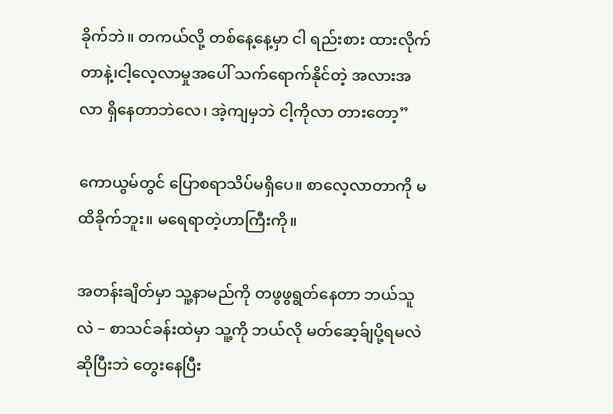ခိုက်ဘဲ။ တကယ်လို့ တစ်နေ့နေ့မှာ ငါ ရည်းစား ထားလိုက်တာနဲ့၊ငါ့လေ့လာမှုအပေါ် သက်ရောက်နိုင်တဲ့ အလားအလာ ရှိနေတာဘဲလေ၊ အဲ့ကျမှဘဲ ငါ့ကိုလာ တားတော့”

ကောယွမ်တွင် ပြောစရာသိပ်မရှိပေ။ စာလေ့လာတာကို မထိခိုက်ဘူး။ မရေရာတဲ့ဟာကြီးကို။

အတန်းချိတ်မှာ သူ့နာမည်ကို တဖွဖွရွတ်နေတာ ဘယ်သူလဲ – စာသင်ခန်းထဲမှာ သူ့ကို ဘယ်လို မတ်ဆေ့ခ်ျပို့ရမလဲဆိုပြီးဘဲ တွေးနေပြီး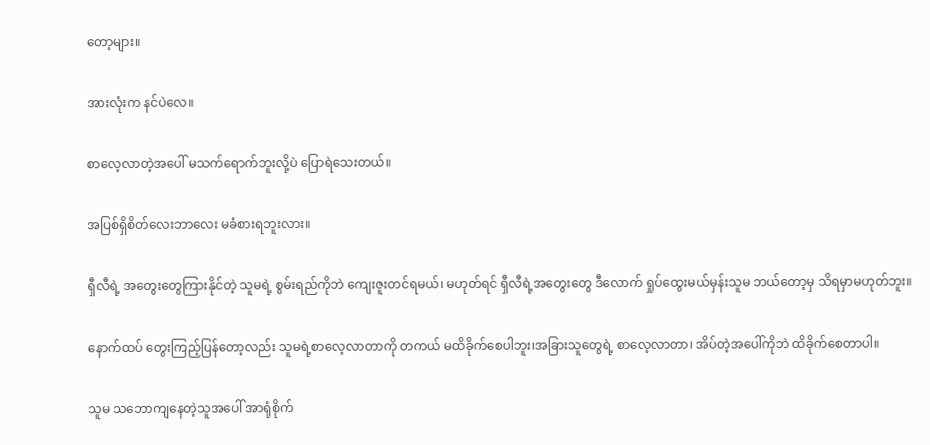တော့များ။

အားလုံးက နင်ပဲလေ။

စာလေ့လာတဲ့အပေါ် မသက်ရောက်ဘူးလို့ပဲ ပြောရဲသေးတယ်။

အပြစ်ရှိစိတ်လေးဘာလေး မခံစားရဘူးလား။

ရှီလီရဲ့ အတွေးတွေကြားနိုင်တဲ့ သူမရဲ့ စွမ်းရည်ကိုဘဲ ကျေးဇူးတင်ရမယ်၊ မဟုတ်ရင် ရှီလီရဲ့အတွေးတွေ ဒီလောက် ရှုပ်ထွေးမယ်မှန်းသူမ ဘယ်တော့မှ သိရမှာမဟုတ်ဘူး။

နောက်ထပ် တွေးကြည့်ပြန်တော့လည်း သူမရဲ့စာလေ့လာတာကို တကယ် မထိခိုက်စေပါဘူး၊အခြားသူတွေရဲ့ စာလေ့လာတာ၊ အိပ်တဲ့အပေါ်ကိုဘဲ ထိခိုက်စေတာပါ။

သူမ သဘောကျနေတဲ့သူအပေါ် အာရုံစိုက်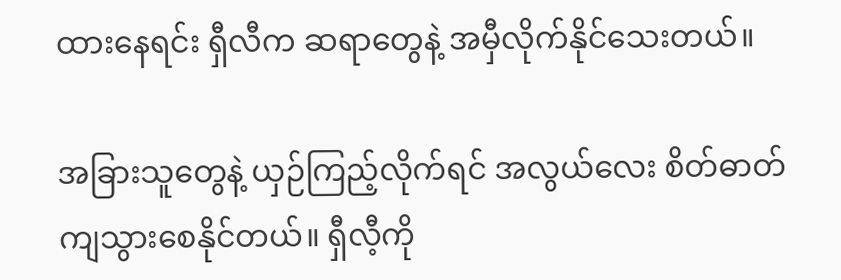ထားနေရင်း ရှီလီက ဆရာတွေနဲ့ အမှီလိုက်နိုင်သေးတယ်။

အခြားသူတွေနဲ့ ယှဉ်ကြည့်လိုက်ရင် အလွယ်လေး စိတ်ဓာတ် ကျသွားစေနိုင်တယ်။ ရှီလီ့ကို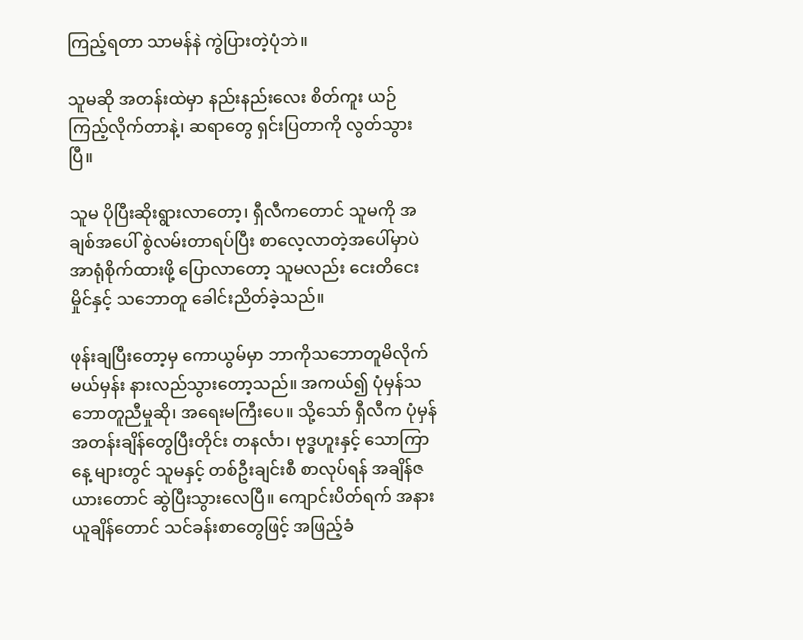ကြည့်ရတာ သာမန်နဲ ကွဲပြားတဲ့ပုံဘဲ။

သူမဆို အတန်းထဲမှာ နည်းနည်းလေး စိတ်ကူး ယဉ်ကြည့်လိုက်တာနဲ့၊ ဆရာတွေ ရှင်းပြတာကို လွတ်သွားပြီ။

သူမ ပိုပြီးဆိုးရွားလာတော့၊ ရှီလီကတောင် သူမကို အချစ်အပေါ် စွဲလမ်းတာရပ်ပြီး စာလေ့လာတဲ့အပေါ်မှာပဲ အာရုံစိုက်ထားဖို့ ပြောလာတော့ သူမလည်း ငေးတိငေးမှိုင်နှင့် သဘောတူ ခေါင်းညိတ်ခဲ့သည်။

ဖုန်းချပြီးတော့မှ ကောယွမ်မှာ ဘာကိုသဘောတူမိလိုက်မယ်မှန်း နားလည်သွား‌တော့သည်။ အကယ်၍ ပုံမှန်သဘောတူညီမှုဆို၊ အရေးမကြီးပေ။ သို့သော် ရှီလီက ပုံမှန်အတန်းချိန်တွေပြီးတိုင်း တနင်္လာ‌၊ ဗုဒ္ဓဟူးနှင့် သောကြာနေ့ များတွင် သူမနှင့် တစ်ဦးချင်းစီ စာလုပ်ရန် အချိန်ဇယားတောင် ဆွဲပြီးသွားလေပြီ။ ကျောင်းပိတ်ရက် အနားယူချိန်တောင် သင်ခန်းစာတွေဖြင့် အဖြည့်ခံ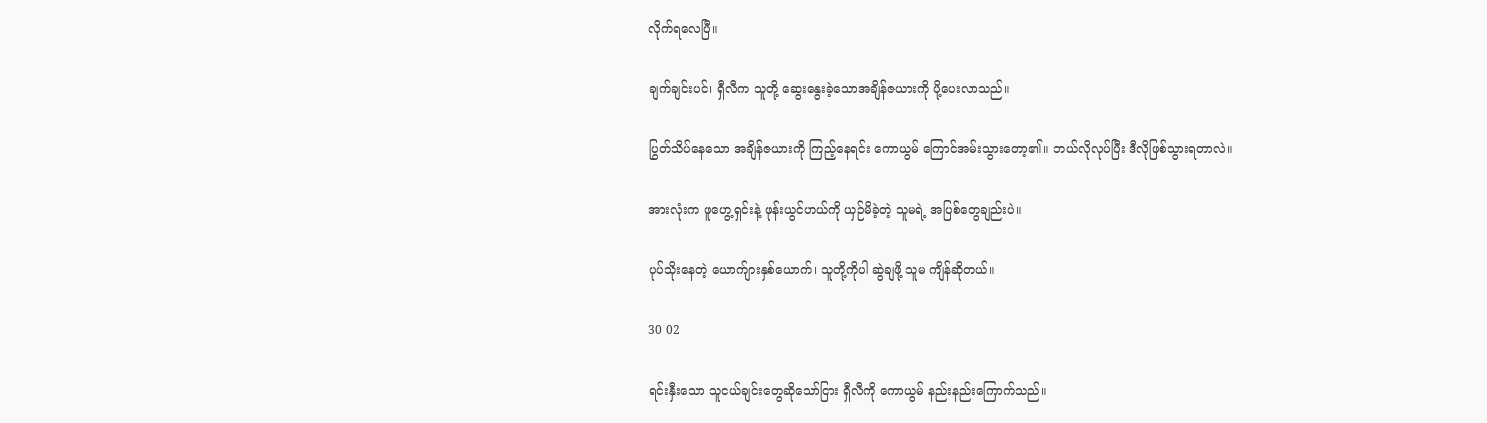လိုက်ရလေပြီ။

ချက်ချင်းပင်၊ ရှီလီက သူတို့ ဆွေးနွေးခဲ့သောအချိန်ဇယားကို ပို့ပေးလာသည်။

ပြွတ်သိပ်နေသော အချိန်ဇယားကို ကြည့်‌နေရင်း ကောယွမ် ကြောင်အမ်းသွားတော့၏။ ဘယ်လိုလုပ်ပြီး ဒီလိုဖြစ်သွားရတာလဲ။

အားလုံးက ဖူဟွေ့ရှင်းနဲ့ ဖုန်းယွင်ဟယ်ကို ယှဉ်မိခဲ့တဲ့ သူမရဲ့ အပြစ်တွေချည်းပဲ။

ပုပ်သိုးနေတဲ့ ယောက်ျားနှစ်ယောက်၊ သူတို့ကိုပါ ဆွဲချဖို့ သူမ ကျိန်ဆိုတယ်။

30 02

ရင်းနှီးသော သူငယ်ချင်းတွေဆိုသော်ငြား ရှီလီကို ကောယွမ် ‌နည်းနည်းကြောက်သည်။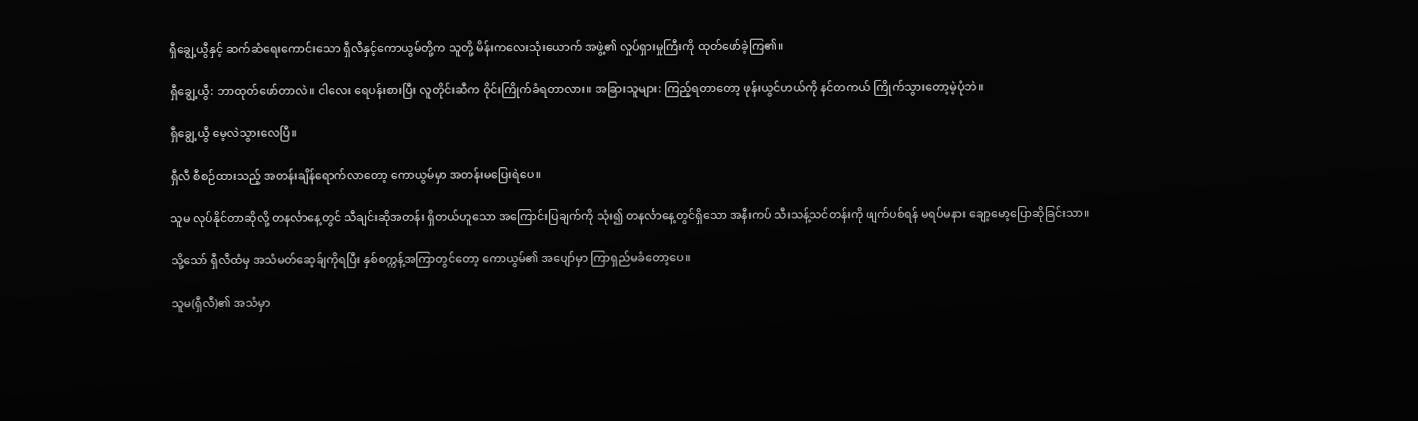ရှီချွေ့ယွီနှင့် ဆက်ဆံရေးကောင်းသော ရှီလီနှင့်ကောယွမ်တို့က သူတို့ မိန်းကလေးသုံးယောက် အဖွဲ့၏ လှုပ်ရှားမှုကြီးကို ထုတ်ဖော်ခဲ့ကြ၏။

ရှီချွေ့ယွီ: ဘာထုတ်ဖော်တာလဲ။ ငါလေး ရေပန်းစားပြီး လူတိုင်းဆီက ဝိုင်းကြိုက်ခံရတာလား။ အခြားသူများ: ကြည့်ရတာ‌တော့ ဖုန်းယွင်ဟယ်ကို နင်တကယ် ကြိုက်သွားတော့မဲ့ပုံဘဲ။

ရှီချွေ့ယွီ မေ့လဲသွားလေပြီ။

ရှီလီ စီစဉ်ထားသည့် အတန်းချိန်‌ရောက်လာတော့ ကောယွမ်မှာ အတန်းမပြေးရဲပေ။

သူမ လုပ်နိုင်တာဆိုလို့ တနင်္လာနေ့တွင် သီချင်းဆိုအတန်း ရှိတယ်ဟူသော အကြောင်းပြချက်ကို သုံး၍ တနင်္လာနေ့တွင်ရှိသော အနီးကပ် သီးသန့်သင်တန်းကို ဖျက်ပစ်ရန် မရပ်မနား ချော့မော့ပြောဆိုခြင်းသာ။

သို့သော် ရှီလီထံမှ အသံမတ်ဆေ့ခ်ျကိုရပြီး နှစ်စက္ကန့်အကြာတွင်တော့ ကောယွမ်၏ အပျော်မှာ ကြာရှည်မခံတော့ပေ။

သူမ(ရှီလီ)၏ အသံမှာ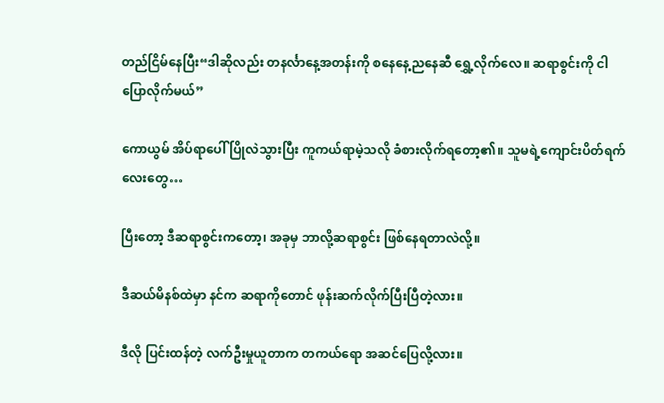တည်ငြိမ်နေပြီး“ဒါဆိုလည်း တနင်္လာနေ့အတန်းကို စနေနေ့ညနေဆီ ရွှေ့လိုက်လေ။ ဆရာစွင်းကို ငါပြောလိုက်မယ်”

ကောယွမ် အိပ်ရာပေါ် ပြိုလဲသွားပြီး ကူကယ်ရာမဲ့သလို ခံစားလိုက်ရတော့၏။ သူမရဲ့ကျောင်းပိတ်ရက်လေးတွေ…

ပြီးတော့ ဒီဆရာစွင်းကတော့၊ အခုမှ ဘာလို့ဆရာစွင်း ဖြစ်နေရတာလဲလို့။

ဒီဆယ်မိနစ်ထဲမှာ နင်က ဆရာကိုတောင် ဖုန်းဆက်လိုက်ပြီးပြီတဲ့လား။

ဒီလို ပြင်းထန်တဲ့ လက်ဦးမှုယူတာက တကယ်ရော အဆင်ပြေလို့လား။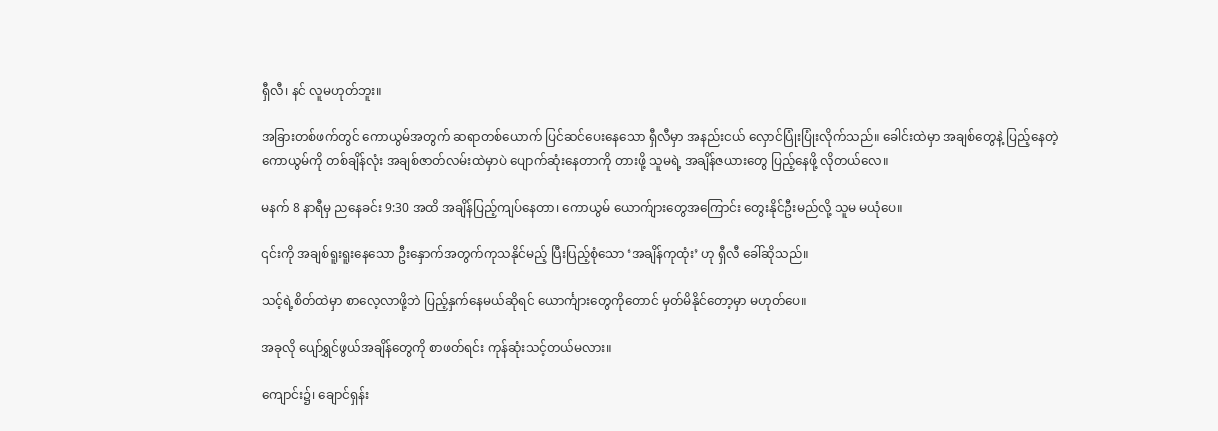ရှီလီ၊ နင် လူမဟုတ်ဘူး။

အခြားတစ်ဖက်တွင် ကောယွမ်အတွက် ဆရာတစ်ယောက် ပြင်ဆင်ပေးနေသော ရှီလီမှာ အနည်းငယ် လှောင်ပြုံးပြုံးလိုက်သည်။ ခေါင်းထဲမှာ အချစ်တွေနဲ့ ပြည့်နေတဲ့ ကောယွမ်ကို တစ်ချိန်လုံး အချစ်ဇာတ်လမ်းထဲမှာပဲ ပျောက်ဆုံးနေတာကို တားဖို့ သူမရဲ့ အချိန်ဇယားတွေ ပြည့်နေဖို့ လိုတယ်လေ။

မနက် 8 နာရီမှ ညနေခင်း 9:30 အထိ အချိန်ပြည့်ကျပ်နေတာ၊ ကောယွမ် ယောက်ျားတွေအကြောင်း တွေးနိုင်ဦးမည်လို့ သူမ မယုံပေ။

၎င်းကို အချစ်ရူးရူးနေသော ဦးနှောက်အတွက်ကုသနိုင်မည့် ပြီးပြည့်စုံသော ‘အချိန်ကုထုံး’ ဟု ရှီလီ ခေါ်ဆိုသည်။

သင့်ရဲ့စိတ်ထဲမှာ စာလေ့လာဖို့ဘဲ ပြည့်နှက်နေမယ်ဆိုရင် ယောင်္ကျားတွေကိုတောင် မှတ်မိနိုင်တော့မှာ မဟုတ်ပေ။

အခုလို ပျော်ရွှင်ဖွယ်အချိန်တွေကို စာဖတ်ရင်း ကုန်ဆုံးသင့်တယ်မလား။

ကျောင်း၌၊ ချောင်ရှန်း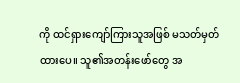ကို ထင်ရှားကျော်ကြားသူအဖြစ် မသတ်မှတ်ထားပေ။ သူ၏အတန်းဖော်တွေ အ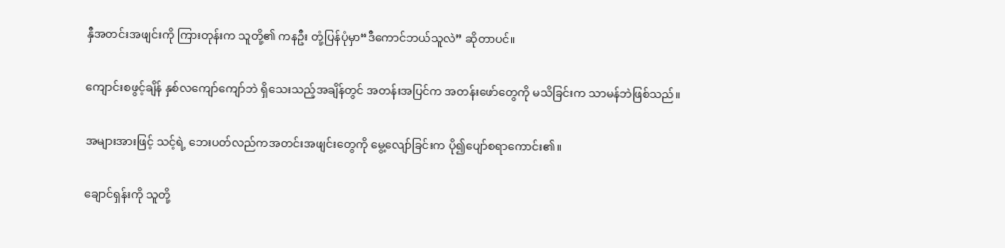နှီအတင်းအဖျင်းကို ကြားတုန်းက သူတို့၏ ကနဦး တုံ့ပြန်ပုံမှာ“ဒီကောင်ဘယ်သူလဲ” ဆိုတာပင်။

ကျောင်းစဖွင့်ချိန် နှစ်လကျော်ကျော်ဘဲ ရှိသေးသည့်အချိန်တွင် အတန်းအပြင်က အတန်းဖော်တွေကို မသိခြင်းက သာမန်ဘဲဖြစ်သည်။

အများအားဖြင့် သင့်ရဲ့ ဘေးပတ်လည်ကအတင်းအဖျင်းတွေကို မွေ့လျော်ခြင်းက ပို၍ပျော်စရာကောင်း၏။

ချောင်ရှန်းကို သူတို့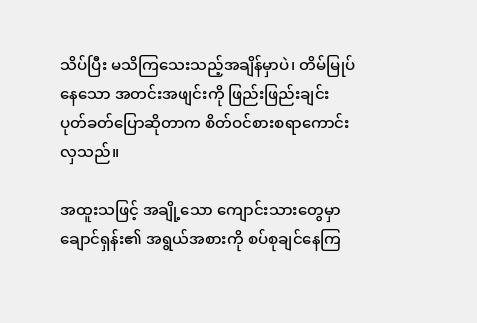သိပ်ပြီး မသိကြသေးသည့်အချိန်မှာပဲ၊ တိမ်မြုပ်နေသော အတင်းအဖျင်းကို ဖြည်းဖြည်းချင်း ပုတ်ခတ်ပြောဆိုတာက စိတ်ဝင်စား‌စရာကောင်းလှသည်။

အထူးသဖြင့် အချို့သော ကျောင်းသားတွေမှာ ချောင်ရှန်း၏ အရွယ်အစားကို စပ်စုချင်နေကြ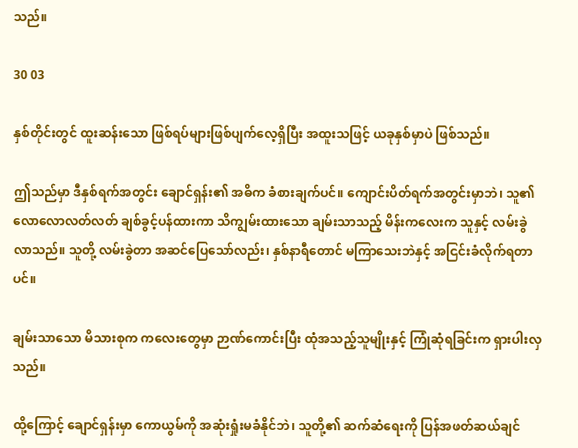သည်။

30 03

နှစ်တိုင်းတွင် ထူးဆန်းသော ဖြစ်ရပ်များဖြစ်ပျက်လေ့ရှိပြီး အထူးသဖြင့် ယခုနှစ်မှာပဲ ဖြစ်သည်။

ဤသည်မှာ ဒီနှစ်ရက်အတွင်း ချောင်ရှန်း၏ အဓိက ခံစားချက်ပင်။ ကျောင်းပိတ်ရက်အတွင်းမှာဘဲ၊ သူ၏ လောလောလတ်လတ် ချစ်ခွင့်ပန်ထားကာ သိကျွမ်းထားသော ချမ်းသာသည့် မိန်းကလေးက သူနှင့် လမ်းခွဲလာသည်။ သူတို့ လမ်းခွဲတာ အဆင်ပြေသော်လည်း၊ နှစ်နာရီတောင် မကြာသေးဘဲနှင့် အငြင်းခံလိုက်ရတာပင်။

ချမ်းသာသော မိသားစုက ကလေးတွေမှာ ဉာဏ်ကောင်းပြီး ထုံအသည့်သူမျိုးနှင့် ကြုံဆုံရခြင်းက ရှားပါးလှသည်။

ထို့ကြောင့် ချောင်ရှန်းမှာ ကောယွမ်ကို အဆုံးရှုံးမခံနိုင်ဘဲ၊ သူတို့၏ ဆက်ဆံရေးကို ပြန်အဖတ်ဆယ်ချင်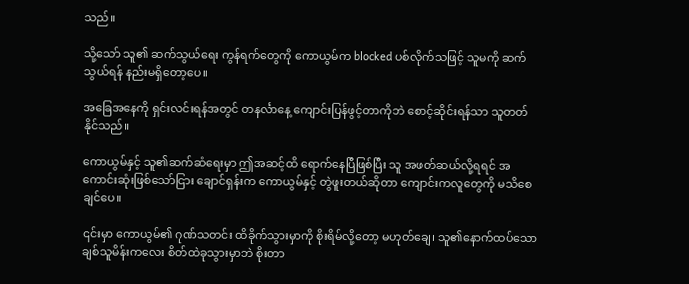သည်။

သို့သော် သူ၏ ဆက်သွယ်ရေး ကွန်ရက်တွေကို ကောယွမ်က blocked ပစ်လိုက်သဖြင့် သူမကို ဆက်သွယ်ရန် နည်းမရှိတော့ပေ။

အခြေအနေကို ရှင်းလင်းရန်အတွင် တနင်္လာနေ့ ကျောင်းပြန်ဖွင့်တာကိုဘဲ စောင့်ဆိုင်းရန်သာ သူတတ်နိုင်သည်။

ကောယွမ်နှင့် သူ၏ဆက်ဆံရေးမှာ ဤအဆင့်ထိ ရောက်နေပြီဖြစ်ပြီး သူ အဖတ်ဆယ်လို့ရရင် အကောင်းဆုံးဖြစ်သော်ငြား ချောင်ရှန်းက ကောယွမ်နှင့် တွဲဖူးတယ်ဆိုတာ ကျောင်းကလူတွေကို မသိစေချင်ပေ။

၎င်းမှာ ကောယွမ်၏ ဂုဏ်သတင်း ထိခိုက်သွားမှာကို စိုးရိမ်လို့တော့ မဟုတ်ချေ၊ သူ၏နောက်ထပ်သော ချစ်သူမိန်းကလေး စိတ်ထဲခုသွားမှာဘဲ စိုးတာ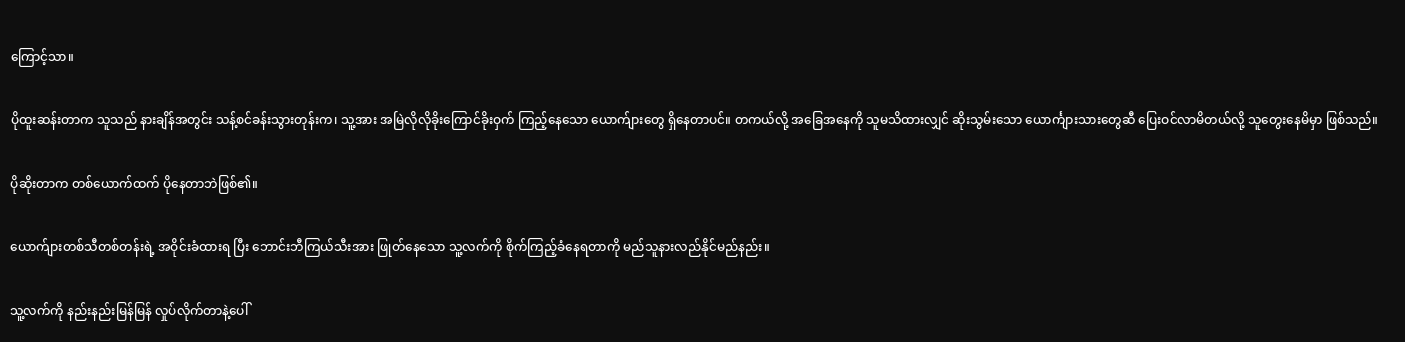ကြောင့်သာ။

ပိုထူးဆန်းတာက သူသည် နားချိန်အတွင်း သန့်စင်ခန်းသွားတုန်းက၊ သူ့အား အမြဲလိုလိုခိုးကြောင်ခိုးဝှက် ကြည့်နေသော ‌ယောက်ျားတွေ ရှိနေတာပင်။ တကယ်လို့ အခြေအနေကို သူမသိထားလျှင် ဆိုးသွမ်းသော ယောင်္ကျားသားတွေဆီ ပြေးဝင်လာမိတယ်လို့ သူတွေးနေမိမှာ ဖြစ်သည်။

ပိုဆိုးတာက တစ်ယောက်ထက် ပိုနေတာဘဲဖြစ်၏။

ယောက်ျားတစ်သီတစ်တန်းရဲ့ အဝိုင်းခံထားရ ပြီး ဘောင်းဘီကြယ်သီးအား ဖြုတ်နေသော သူ့လက်ကို စိုက်ကြည့်ခံနေရတာကို မည်သူနားလည်နိုင်မည်နည်း။

သူ့လက်ကို နည်းနည်းမြန်မြန် လှုပ်လိုက်တာနဲ့ပေါ်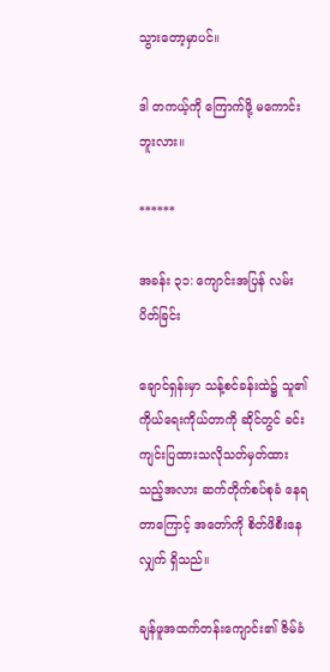သွားတော့မှာပင်။

ဒါ တကယ့်ကို ကြောက်ဖို့ မကောင်းဘူးလား။

******

အခန်း ၃၁: ကျောင်းအပြန် လမ်းပိတ်ခြင်း

ချောင်ရှန်းမှာ သန့်စင်ခန်းထဲ၌ သူ၏ ကိုယ်ရေးကိုယ်တာကို ဆိုင်တွင် ခင်းကျင်းပြထားသလိုသတ်မှတ်ထားသည့်အလား ဆက်တိုက်စပ်စုခံ နေရတာကြောင့် အတော်ကို စိတ်ဖိစီးနေလျှက် ရှိသည်။

ချန်ဖူအထက်တန်းကျောင်း၏ ဇိမ်ခံ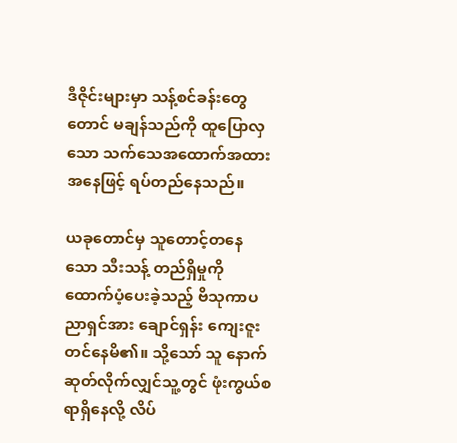ဒီဇိုင်းများမှာ သန့်စင်ခန်းတွေတောင် မချန်သည်ကို ထူပြောလှသော သက်သေအထောက်အထားအနေဖြင့် ရပ်တည်နေသည်။

ယခုတောင်မှ သူတောင့်တနေသော သီးသန့် တည်ရှိမှုကို ထောက်ပံ့ပေးခဲ့သည့် ဗိသုကာပညာရှင်အား ချောင်ရှန်း ကျေးဇူးတင်နေမိ၏။ သို့သော် သူ နောက်ဆုတ်လိုက်လျှင်သူ့တွင် ဖုံးကွယ်စရာရှိနေလို့ လိပ်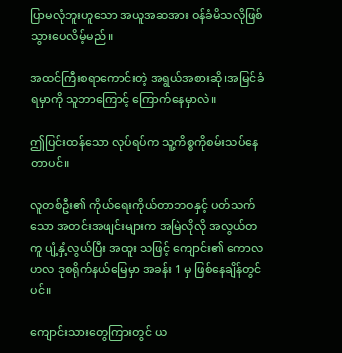ပြာမလုံဘူးဟူသော အယူအဆအား ဝန်ခံမိသလိုဖြစ်သွားပေလိမ့်မည်။

အထင်ကြီးစရာကောင်းတဲ့ အရွယ်အစားဆို၊အမြင်ခံရမှာကို သူဘာကြောင့် ကြောက်နေမှာလဲ။

ဤပြင်းထန်သော လုပ်ရပ်က သူ့ကိစ္စကိုစမ်းသပ်နေတာပင်။

လူတစ်ဦး၏ ကိုယ်ရေးကိုယ်တာဘဝနှင့် ပတ်သက်သော အတင်းအဖျင်းများက အမြဲလိုလို အလွယ်တကူ ပျံ့နှံ့လွယ်ပြီး အထူး သဖြင့် ကျောင်း၏ ကောလဟလ ဒုစရိုက်နယ်မြေမှာ အခန်း 1 မှ ဖြစ်နေချိန်တွင်ပင်။

ကျောင်းသားတွေကြားတွင် ယ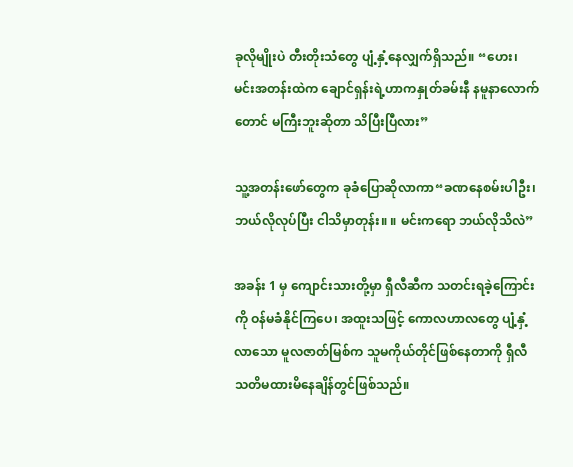ခုလိုမျိုးပဲ တီးတိုးသံတွေ ပျံ့နှံ့နေလျှက်ရှိသည်။ “ဟေး၊ မင်းအတန်းထဲက ချောင်ရှန်းရဲ့ဟာကနှုတ်ခမ်းနီ နမူနာလောက်တောင် မကြီးဘူးဆိုတာ သိပြီးပြီလား”

သူ့အတန်းဖော်တွေက ခုခံပြောဆိုလာကာ“ခဏနေစမ်းပါဦး၊ ဘယ်လိုလုပ်ပြီး ငါသိမှာတုန်း။ ။ မင်းကရော ဘယ်လိုသိလဲ”

အခန်း 1 မှ ကျောင်းသားတို့မှာ ရှီလီဆီက သတင်းရခဲ့ကြောင်းကို ဝန်မခံနိုင်ကြပေ၊ အထူးသဖြင့် ကောလဟာလတွေ ပျံ့နှံ့လာသော မူလဇာတ်မြစ်က သူမကိုယ်တိုင်ဖြစ်နေတာကို ရှီလီ သတိမထားမိနေချိန်တွင်ဖြစ်သည်။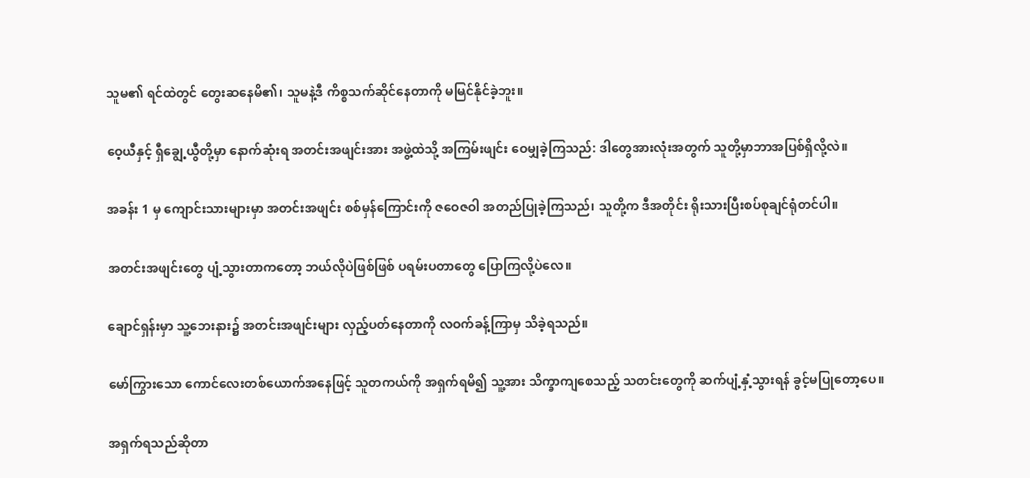သူမ၏ ရင်ထဲတွင် တွေးဆနေမိ၏၊ သူမနဲ့ဒီ ကိစ္စသက်ဆိုင်နေတာကို မမြင်နိုင်ခဲ့ဘူး။

ဝေ့ယီနှင့် ရှီချွေ့ယွီတို့မှာ နောက်ဆုံးရ အတင်းအဖျင်းအား အဖွဲ့ထဲသို့ အကြမ်းဖျင်း ဝေမျှခဲ့ကြသည်: ဒါတွေအားလုံးအတွက် သူတို့မှာဘာအပြစ်ရှိလို့လဲ။

အခန်း 1 မှ ကျောင်းသားများမှာ အတင်းအဖျင်း စစ်မှန်ကြောင်းကို ဇဝေဇဝါ အတည်ပြုခဲ့ကြသည်၊ သူတို့က ဒီအတိုင်း ရိုးသားပြီးစပ်စုချင်ရုံတင်ပါ။

အတင်းအဖျင်းတွေ ပျံ့သွားတာကတော့ ဘယ်လိုပဲဖြစ်ဖြစ် ပရမ်းပတာတွေ ပြောကြလို့ပဲလေ။

ချောင်ရှန်းမှာ သူ့ဘေးနား၌ အတင်းအဖျင်းများ လှည့်ပတ်နေတာကို လဝက်ခန့်ကြာမှ သိခဲ့ရသည်။

မော်ကြွားသော ကောင်လေးတစ်ယောက်အနေဖြင့် သူတကယ်ကို အရှက်ရမိ၍ သူ့အား သိက္ခာကျစေသည့် သတင်းတွေကို ဆက်ပျံ့နှံ့သွားရန် ခွင့်မပြုတော့ပေ။

အရှက်ရသည်ဆိုတာ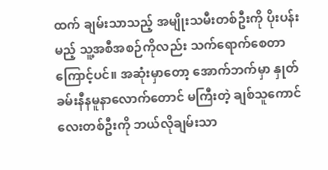ထက် ချမ်းသာသည့် အမျိုးသမီးတစ်ဦးကို ပိုးပန်းမည့် သူ့အစီအစဉ်ကိုလည်း သက်ရောက်စေတာကြောင့်ပင်။ အဆုံးမှာတော့ အောက်ဘက်မှာ နှုတ်ခမ်းနီနမူနာလောက်တောင် မကြီးတဲ့ ချစ်သူကောင်လေးတစ်ဦးကို ဘယ်လိုချမ်းသာ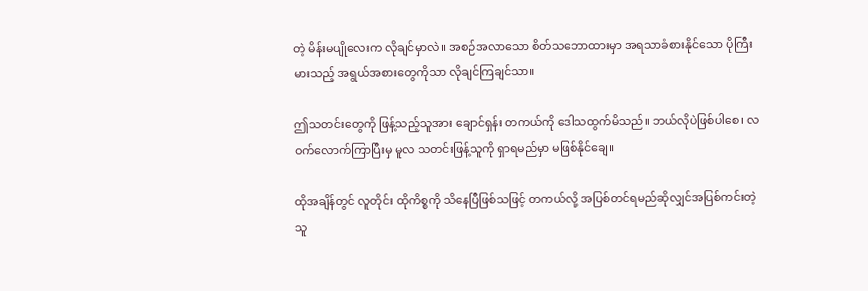တဲ့ မိန်းမပျိုလေးက လိုချင်မှာလဲ။ အစဉ်အလာသော စိတ်သဘောထားမှာ အရသာခံစားနိုင်သော ပိုကြီးမားသည့် အရွယ်အစားတွေကိုသာ လိုချင်ကြချင်သာ။

ဤသတင်းတွေကို ဖြန့်သည့်သူအား ချောင်ရှန်း တကယ်ကို ဒေါသထွက်မိသည်။ ဘယ်လိုပဲဖြစ်ပါစေ၊ လဝက်လောက်ကြာပြီးမှ မူလ သတင်းဖြန့်သူကို ရှာရမည်မှာ မဖြစ်နိုင်ချေ။

ထိုအချိန်တွင် လူတိုင်း ထိုကိစ္စကို သိနေပြီဖြစ်သဖြင့် တကယ်လို့ အပြစ်တင်ရမည်ဆိုလျှင်အပြစ်ကင်းတဲ့သူ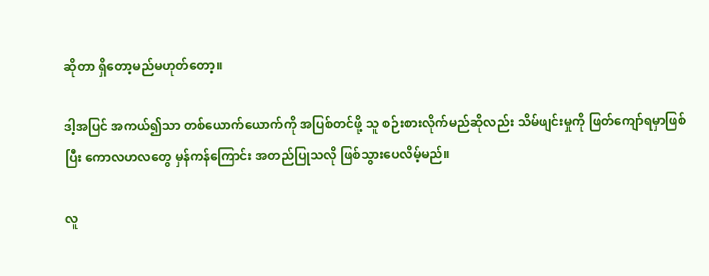ဆိုတာ ရှိတော့မည်မဟုတ်‌တော့။

ဒါ့အပြင် အကယ်၍သာ တစ်ယောက်ယောက်ကို အပြစ်တင်ဖို့ သူ စဉ်းစားလိုက်မည်ဆိုလည်း သိမ်ဖျင်းမှုကို ဖြတ်ကျော်ရမှာဖြစ်ပြီး ကောလဟလတွေ မှန်ကန်ကြောင်း အတည်ပြုသလို ဖြစ်သွားပေလိမ့်မည်။

လူ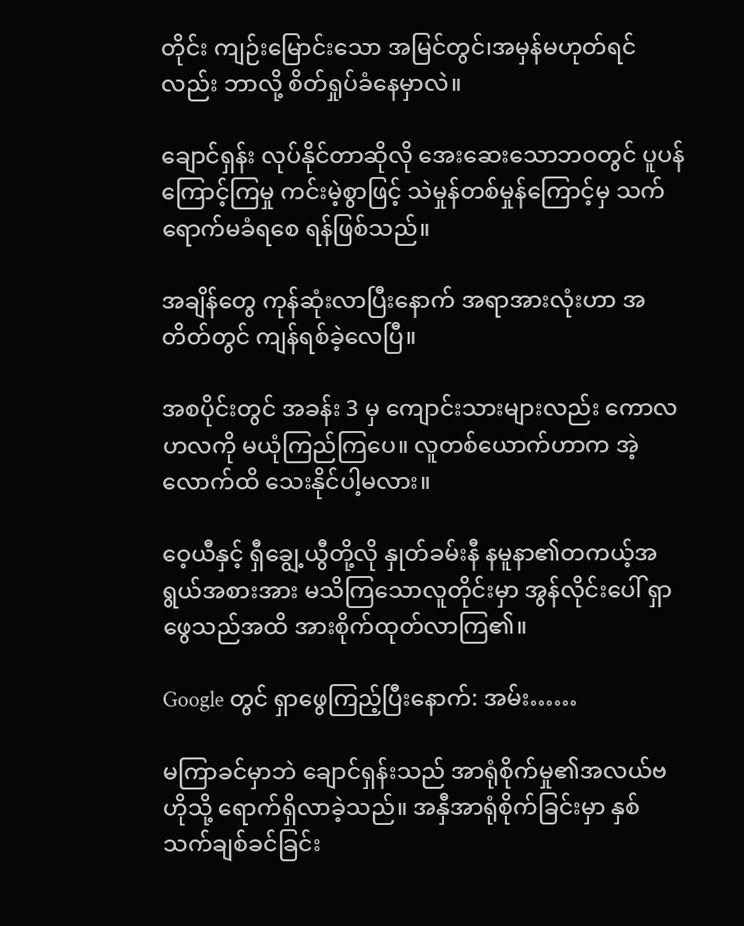တိုင်း ကျဉ်းမြောင်းသော အမြင်တွင်၊အမှန်မဟုတ်ရင်လည်း ဘာလို့ စိတ်ရှုပ်ခံနေမှာလဲ။

ချောင်ရှန်း လုပ်နိုင်တာဆိုလို အေးဆေးသောဘဝတွင် ပူပန်ကြောင့်ကြမှု ကင်းမဲ့စွာဖြင့် သဲမှုန်တစ်မှုန်ကြောင့်မှ သက်ရောက်မခံရစေ ရန်ဖြစ်သည်။

အချိန်‌တွေ ကုန်ဆုံးလာပြီးနောက် အရာအားလုံးဟာ အတိတ်တွင် ကျန်ရစ်ခဲ့လေပြီ။

အစပိုင်းတွင် အခန်း 3 မှ ကျောင်းသားများလည်း ကောလဟလကို မယုံကြည်ကြပေ။ လူတစ်ယောက်ဟာက အဲ့လောက်ထိ သေးနိုင်ပါ့မလား။

ဝေ့ယီနှင့် ရှီချွေ့ယွီတို့လို နှုတ်ခမ်းနီ နမူနာ၏တကယ့်အရွယ်အစားအား မသိကြသောလူတိုင်းမှာ အွန်လိုင်းပေါ် ရှာဖွေသည်အထိ အားစိုက်ထုတ်လာကြ၏။

Google တွင် ရှာဖွေကြည့်ပြီးနောက်: အမ်း……

မကြာခင်မှာဘဲ ချောင်ရှန်းသည် အာရုံစိုက်မှု၏အလယ်ဗဟိုသို့ ရောက်ရှိလာခဲ့သည်။ အနှီအာရုံစိုက်ခြင်းမှာ နှစ်သက်ချစ်ခင်ခြင်း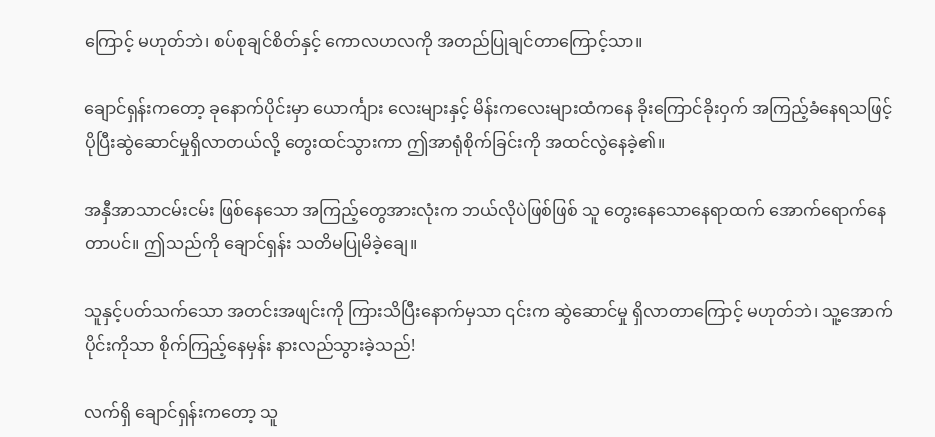ကြောင့် မဟုတ်ဘဲ၊ စပ်စုချင်စိတ်နှင့် ကောလဟလကို အတည်ပြုချင်တာကြောင့်သာ။

ချောင်ရှန်းကတော့ ခုနောက်ပိုင်းမှာ ယောင်္ကျား လေးများနှင့် မိန်းကလေးများထံကနေ ခိုးကြောင်ခိုးဝှက် အကြည့်ခံနေရသဖြင့် ပိုပြီးဆွဲဆောင်မှုရှိလာတယ်လို့ တွေးထင်သွားကာ ဤအာရုံစိုက်ခြင်းကို အထင်လွဲနေခဲ့၏။

အနှီ‌အာသာငမ်းငမ်း ဖြစ်နေသော အကြည့်တွေအားလုံးက ဘယ်လိုပဲဖြစ်ဖြစ် သူ တွေးနေသောနေရာထက် အောက်ရောက်နေတာပင်။ ဤသည်ကို ချောင်ရှန်း သတိမပြုမိခဲ့ချေ။

သူနှင့်ပတ်သက်သော အတင်းအဖျင်းကို ကြားသိပြီး‌နောက်မှသာ ၎င်းက ဆွဲဆောင်မှု ရှိလာတာကြောင့် မဟုတ်ဘဲ၊ သူ့အောက်ပိုင်းကိုသာ စိုက်ကြည့်နေမှန်း နားလည်သွားခဲ့သည်!

လက်ရှိ ချောင်ရှန်းကတော့ သူ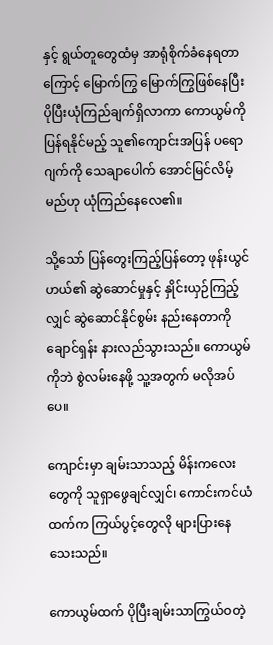နှင့် ရွယ်တူတွေထံမှ အာရုံစိုက်ခံနေရတာကြောင့် မြောက်ကြွ မြောက်ကြွဖြစ်နေပြီး ပိုပြီးယုံကြည်ချက်ရှိလာကာ ကောယွမ်ကို ပြန်ရနိုင်မည့် သူ၏ကျောင်းအပြန် ပရောဂျက်ကို သေချာပေါက် အောင်မြင်လိမ့်မည်ဟု ယုံကြည်နေလေ၏။

သို့သော် ပြန်တွေးကြည့်ပြန်တော့ ဖုန်းယွင်ဟယ်၏ ဆွဲဆောင်မှုနှင့် နှိုင်းယှဉ်ကြည့်လျှင် ဆွဲဆောင်နိုင်စွမ်း နည်းနေတာကို ချောင်ရှန်း နားလည်သွားသည်။ ကောယွမ်ကိုဘဲ စွဲလမ်းနေဖို့ သူ့အတွက် မလိုအပ်ပေ။

ကျောင်းမှာ ချမ်းသာသည့် မိန်းကလေးတွေကို သူရှာဖွေချင်လျှင်၊ ကောင်းကင်ယံထက်က ကြယ်ပွင့်တွေလို များပြားနေသေးသည်။

ကောယွမ်ထက် ပိုပြီးချမ်းသာကြွယ်ဝတဲ့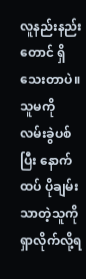လူနည်းနည်းတောင် ရှိသေးတာပဲ။ သူမကို လမ်းခွဲပစ်ပြီး နောက်ထပ် ပိုချမ်းသာတဲ့သူကိုရှာလိုက်လို့ရ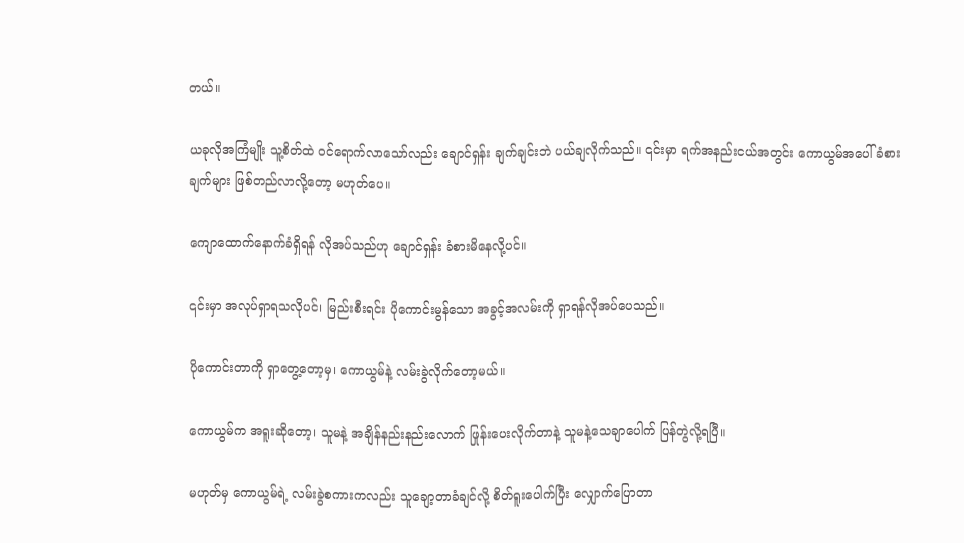တယ်။

ယခုလိုအကြံမျိုး သူ့စိတ်ထဲ ဝင်ရောက်လာသော်လည်း ချောင်ရှန်း ချက်ချင်းဘဲ ပယ်ချလိုက်သည်။ ၎င်းမှာ ရက်အနည်းငယ်အတွင်း ကောယွမ်အပေါ် ခံစားချက်များ ဖြစ်တည်လာလို့တော့ မဟုတ်ပေ။

ကျောထောက်နောက်ခံရှိရန် လိုအပ်သည်ဟု ချောင်ရှန်း ခံစားမိနေလို့ပင်။

၎င်းမှာ အလုပ်ရှာရသလိုပင်၊ မြည်းစီးရင်း ပိုကောင်းမွန်သော အခွင့်အလမ်းကို ရှာရန်လိုအပ်ပေသည်။

ပိုကောင်းတာကို ရှာတွေ့တော့မှ၊ ကောယွမ်နဲ့ လမ်းခွဲလိုက်တော့မယ်။

ကောယွမ်က အရူးဆိုတော့၊ သူမနဲ့ အချိန်နည်းနည်းလောက် ဖြုန်းပေးလိုက်တာနဲ့ သူမနဲ့သေချာပေါက် ပြန်တွဲလို့ရပြီ။

မဟုတ်မှ ကောယွမ်ရဲ့ လမ်းခွဲစကားကလည်း သူချော့တာခံချင်လို့ စိတ်ရူးပေါက်ပြီး လျှောက်ပြောတာ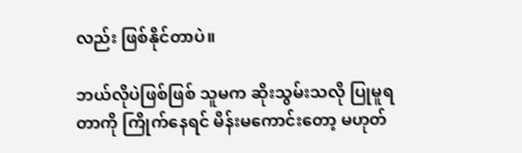လည်း ဖြစ်နိုင်တာပဲ။

ဘယ်လိုပဲဖြစ်ဖြစ် သူမက ဆိုးသွမ်းသလို ပြုမူရတာကို ကြိုက်နေရင် မိန်းမကောင်း‌တော့ မဟုတ်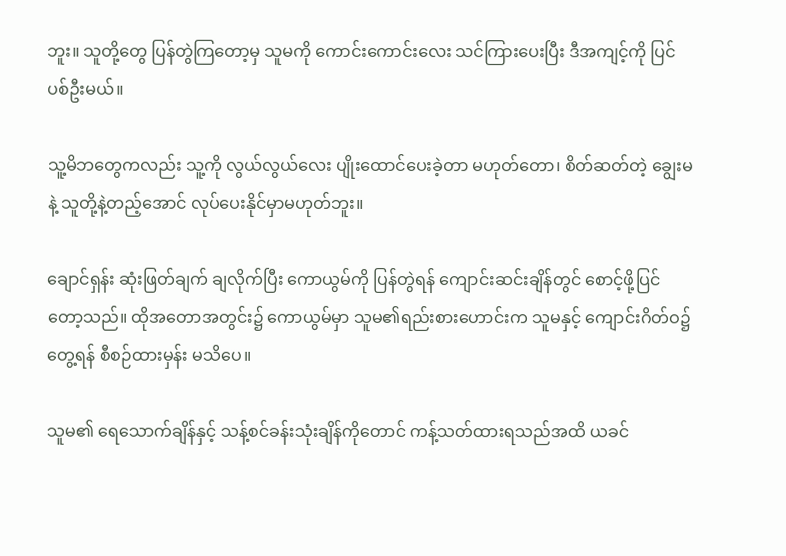ဘူး။ သူတို့တွေ ပြန်တွဲကြတော့မှ သူမကို ကောင်းကောင်းလေး သင်ကြားပေးပြီး ဒီအကျင့်ကို ပြင်ပစ်ဦးမယ်။

သူ့မိဘတွေကလည်း သူ့ကို လွယ်လွယ်လေး ပျိုးထောင်ပေးခဲ့တာ မဟုတ်တော၊ စိတ်ဆတ်တဲ့ ချွေးမနဲ့ သူတို့နဲ့တည့်အောင် လုပ်ပေးနိုင်မှာမဟုတ်ဘူး။

ချောင်ရှန်း ဆုံးဖြတ်ချက် ချလိုက်ပြီး ကောယွမ်ကို ပြန်တွဲရန် ကျောင်းဆင်းချိန်တွင် စောင့်ဖို့ပြင်တော့သည်။ ထိုအတောအတွင်း၌ ကောယွမ်မှာ သူမ၏ရည်းစားဟောင်းက သူမနှင့် ကျောင်းဂိတ်ဝ၌တွေ့ရန် စီစဉ်ထားမှန်း မသိပေ။

သူမ၏ ရေသောက်ချိန်နှင့် သန့်စင်ခန်းသုံးချိန်ကိုတောင် ကန့်သတ်ထားရသည်အထိ ယခင်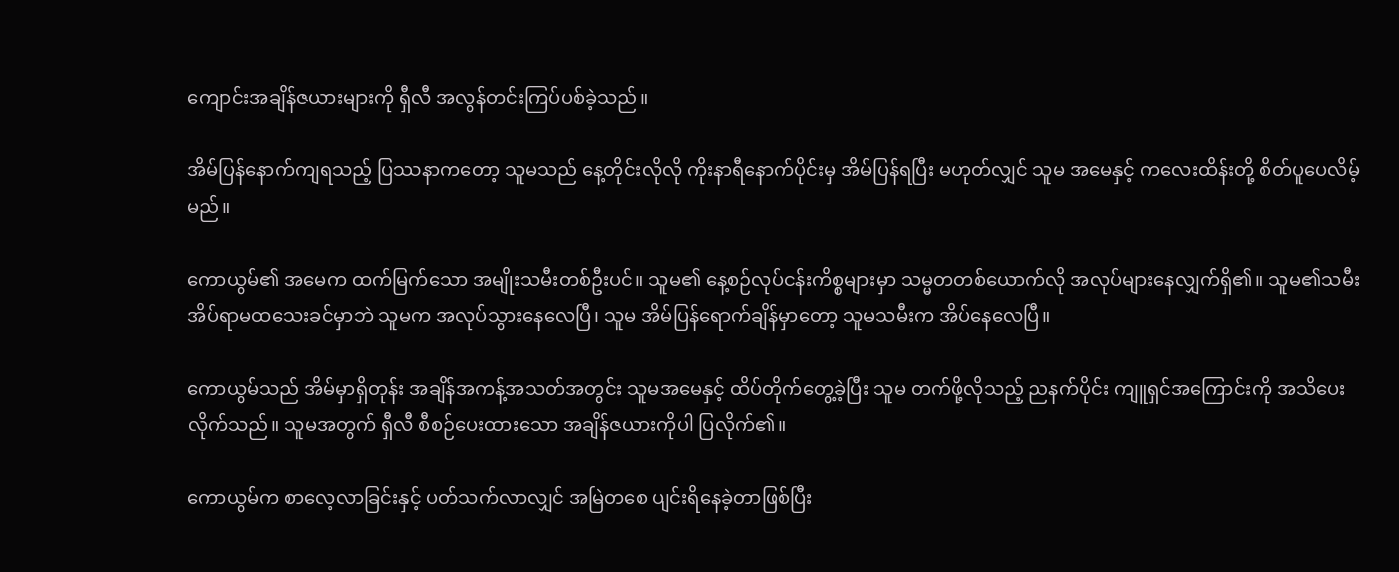ကျောင်းအချိန်ဇယားများကို ရှီလီ အလွန်တင်းကြပ်ပစ်ခဲ့သည်။

အိမ်ပြန်နောက်ကျရသည့် ပြဿနာကတော့ သူမသည် နေ့တိုင်းလိုလို ကိုးနာရီနောက်ပိုင်းမှ အိမ်ပြန်ရပြီး မဟုတ်လျှင် သူမ အမေနှင့် ကလေးထိန်းတို့ စိတ်ပူပေလိမ့်မည်။

ကောယွမ်၏ အမေက ထက်မြက်သော အမျိုးသမီးတစ်ဦးပင်။ သူမ၏ နေ့စဉ်လုပ်ငန်းကိစ္စများမှာ သမ္မတတစ်ယောက်လို အလုပ်များနေလျှက်ရှိ၏။ သူမ၏သမီး အိပ်ရာမထသေးခင်မှာဘဲ သူမက အလုပ်သွားနေလေပြီ၊ သူမ အိမ်ပြန်ရောက်ချိန်မှာတော့ သူမသမီးက အိပ်နေလေပြီ။

ကောယွမ်သည် အိမ်မှာရှိတုန်း အချိန်အကန့်အသတ်အတွင်း သူမအမေနှင့် ထိပ်တိုက်တွေ့ခဲ့ပြီး သူမ တက်ဖို့လိုသည့် ညနက်ပိုင်း ကျူရှင်အကြောင်းကို အသိပေးလိုက်သည်။ သူမအတွက် ရှီလီ စီစဉ်ပေးထားသော အချိန်ဇယားကိုပါ ပြလိုက်၏။

ကောယွမ်က စာလေ့လာခြင်းနှင့် ပတ်သက်လာလျှင် အမြဲတစေ ပျင်းရိနေခဲ့တာဖြစ်ပြီး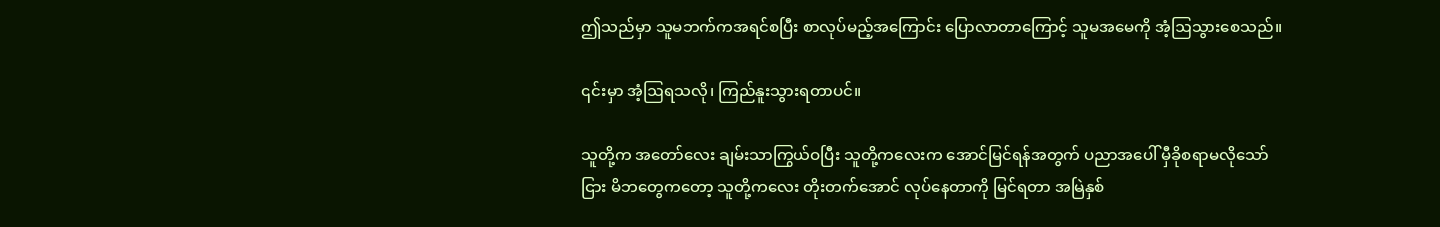ဤသည်မှာ သူမဘက်ကအရင်စပြီး စာလုပ်မည့်အကြောင်း ပြောလာတာကြောင့် သူမအမေကို အံ့ဩသွားစေသည်။

၎င်းမှာ အံ့ဩရသလို၊ ကြည်နူးသွားရတာပင်။

သူတို့က အတော်လေး ချမ်းသာကြွယ်ဝပြီး သူတို့ကလေးက အောင်မြင်ရန်အတွက် ပညာအပေါ် မှီခိုစရာမလိုသော်ငြား မိဘတွေကတော့ သူတို့ကလေး တိုးတက်အောင် လုပ်နေတာကို မြင်ရတာ အမြဲနှစ်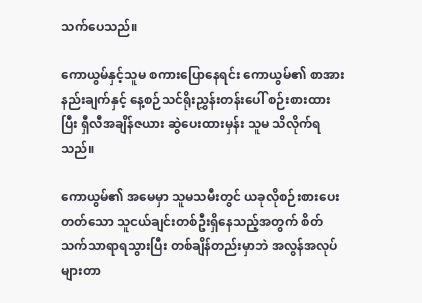သက်ပေသည်။

ကောယွမ်နှင့်သူမ စကားပြောနေရင်း ကောယွမ်၏ စာအားနည်းချက်နှင့် နေ့စဉ်သင်ရိုးညွှန်းတန်းပေါ် စဉ်းစားထားပြီး ရှီလီအချိန်ဇယား ဆွဲပေးထားမှန်း သူမ သိလိုက်ရသည်။

ကောယွမ်၏ အမေမှာ သူမသမီးတွင် ယခုလိုစဉ်းစားပေးတတ်သော သူငယ်ချင်းတစ်ဦးရှိနေသည့်အတွက် စိတ်သက်သာရာရသွားပြီး တစ်ချိန်တည်းမှာဘဲ အလွန်အလုပ်များတာ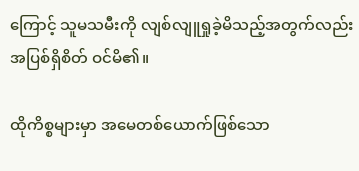ကြောင့် သူမသမီးကို လျစ်လျူရှုခဲ့မိသည့်အတွက်လည်း အပြစ်ရှိစိတ် ဝင်မိ၏။

ထိုကိစ္စများမှာ အမေတစ်ယောက်ဖြစ်သော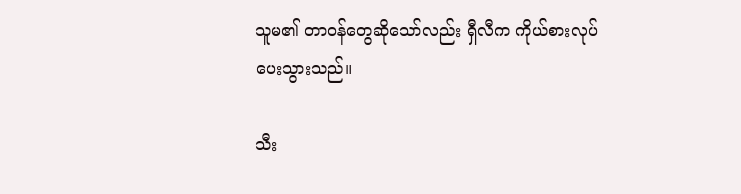သူမ၏ တာဝန်တွေဆို‌သော်လည်း ရှီလီက ကိုယ်စားလုပ်ပေးသွားသည်။

သီး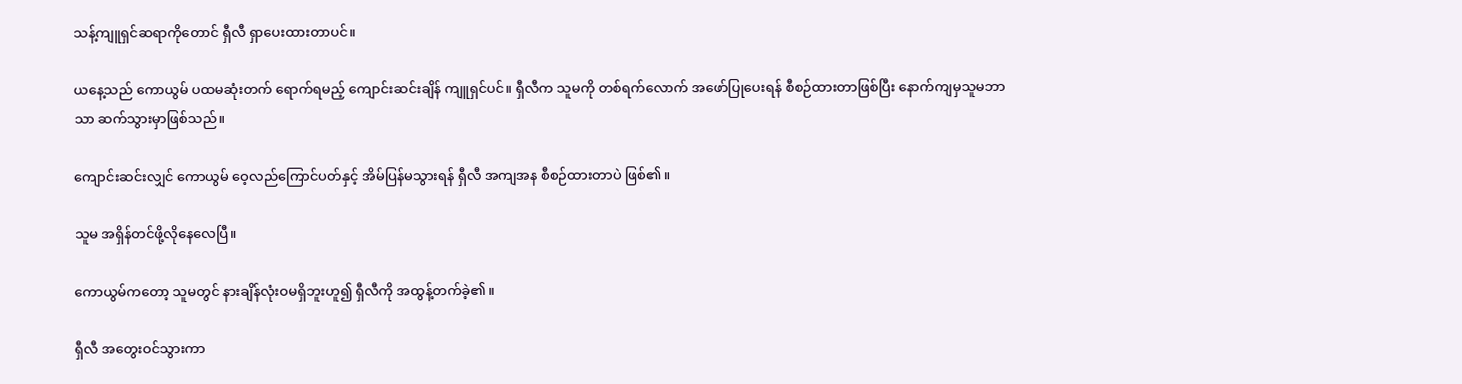သန့်ကျူရှင်ဆရာကိုတောင် ရှီလီ ရှာပေးထားတာပင်။

ယနေ့သည် ကောယွမ် ပထမဆုံးတက် ရောက်ရမည့် ကျောင်းဆင်းချိန် ကျူရှင်ပင်။ ရှီလီက သူမကို တစ်ရက်လောက် အဖော်ပြုပေးရန် စီစဉ်ထားတာဖြစ်ပြီး နောက်ကျမှသူမဘာသာ ဆက်သွားမှာဖြစ်သည်။

ကျောင်းဆင်းလျှင် ကောယွမ် ဝေ့လည်ကြောင်ပတ်နှင့် အိမ်ပြန်မသွားရန် ရှီလီ အကျအန စီစဉ်ထားတာပဲ ဖြစ်၏။

သူမ အရှိန်တင်ဖို့လိုနေလေပြီ။

ကောယွမ်ကတော့ သူမတွင် နားချိန်လုံးဝမရှိဘူးဟူ၍ ရှီလီကို အထွန့်တက်ခဲ့၏။

ရှီလီ အတွေးဝင်သွားကာ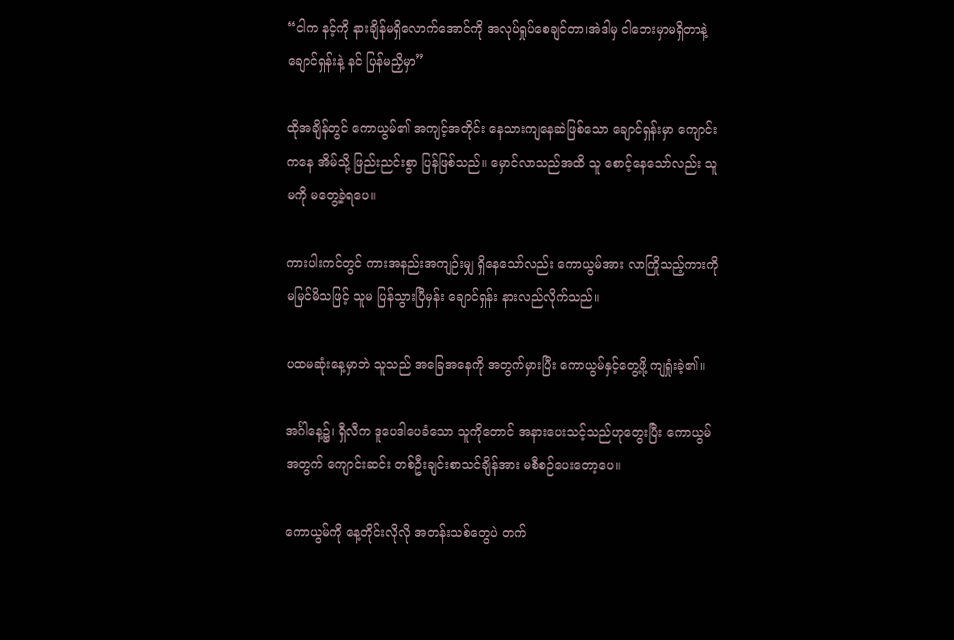“ငါက နင့်ကို နားချိန်မရှိလောက်အောင်ကို အလုပ်ရှုပ်စေချင်တာ၊အဲဒါမှ ငါဘေးမှာမရှိတာနဲ့ ချောင်ရှန်းနဲ့ နင် ပြန်မညှိမှာ”

ထိုအချိန်တွင် ကောယွမ်၏ အကျင့်အတိုင်း နေသားကျနေဆဲဖြစ်သော ချောင်ရှန်းမှာ ကျောင်းကနေ အိမ်သို့ ဖြည်းညင်းစွာ ပြန်ဖြစ်သည်။ မှောင်လာသည်အထိ သူ စောင့်နေသော်လည်း သူမကို မတွေ့ခဲ့ရပေ။

ကားပါးကင်တွင် ကားအနည်းအကျဉ်းမျှ ရှိနေသော်လည်း ကောယွမ်အား လာကြိုသည့်ကားကို မမြင်မိသဖြင့် သူမ ပြန်သွားပြီမှန်း ချောင်ရှန်း နားလည်လိုက်သည်။

ပထမဆုံးနေ့မှာဘဲ သူသည် အခြေအနေကို အတွက်မှားပြီး ကောယွမ်နှင့်တွေ့ဖို့ ကျရှုံးခဲ့၏။

အင်္ဂါနေ့၌၊ ရှီလီက ဒူပေဒါပေခံသော သူကိုတောင် အနားပေးသင့်သည်ဟုတွေးပြီး ကောယွမ်အတွက် ကျောင်းဆင်း တစ်ဦးချင်းစာသင်ချိန်အား မစီစဉ်ပေးတော့ပေ။

ကောယွမ်ကို နေ့တိုင်းလိုလို အတန်းသစ်တွေပဲ တက်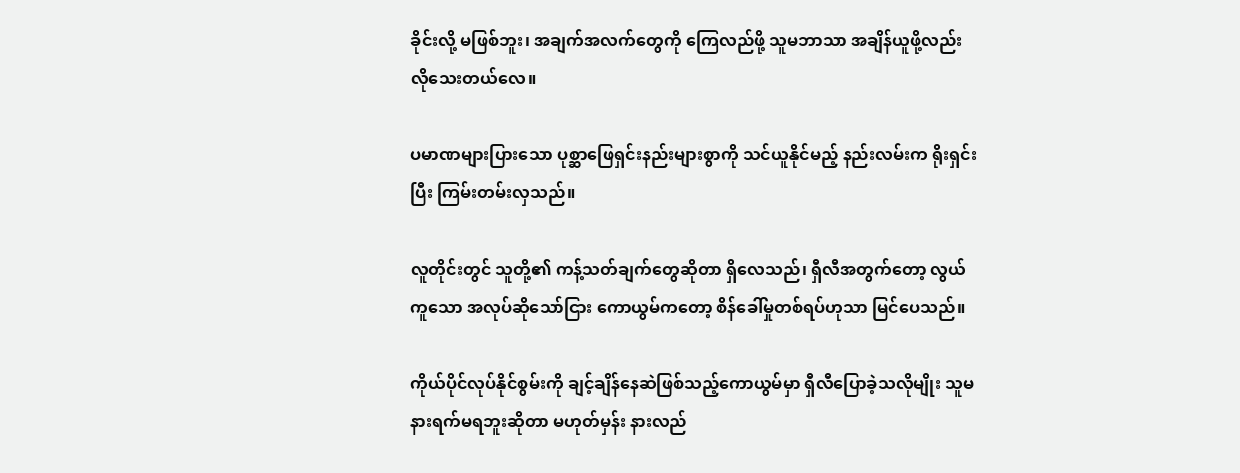ခိုင်းလို့ မဖြစ်ဘူး၊ အချက်အလက်တွေကို ကြေလည်ဖို့ သူမဘာသာ အချိန်ယူဖို့လည်း လိုသေးတယ်လေ။

ပမာဏများပြားသော ပုစ္ဆာဖြေရှင်းနည်းများစွာကို သင်ယူနိုင်မည့် နည်းလမ်းက ရိုးရှင်းပြီး ကြမ်းတမ်းလှသည်။

လူတိုင်းတွင် သူတို့၏ ကန့်သတ်ချက်တွေဆိုတာ ရှိလေသည်၊ ရှီလီအတွက်တော့ လွယ်ကူသော အလုပ်ဆိုသော်ငြား ကောယွမ်ကတော့ စိန်ခေါ်မှုတစ်ရပ်ဟုသာ မြင်ပေသည်။

ကိုယ်ပိုင်လုပ်နိုင်စွမ်းကို ချင့်ချိန်နေဆဲဖြစ်သည့်ကောယွမ်မှာ ရှီလီပြောခဲ့သလိုမျိုး သူမ နားရက်မရဘူးဆိုတာ မဟုတ်မှန်း နားလည်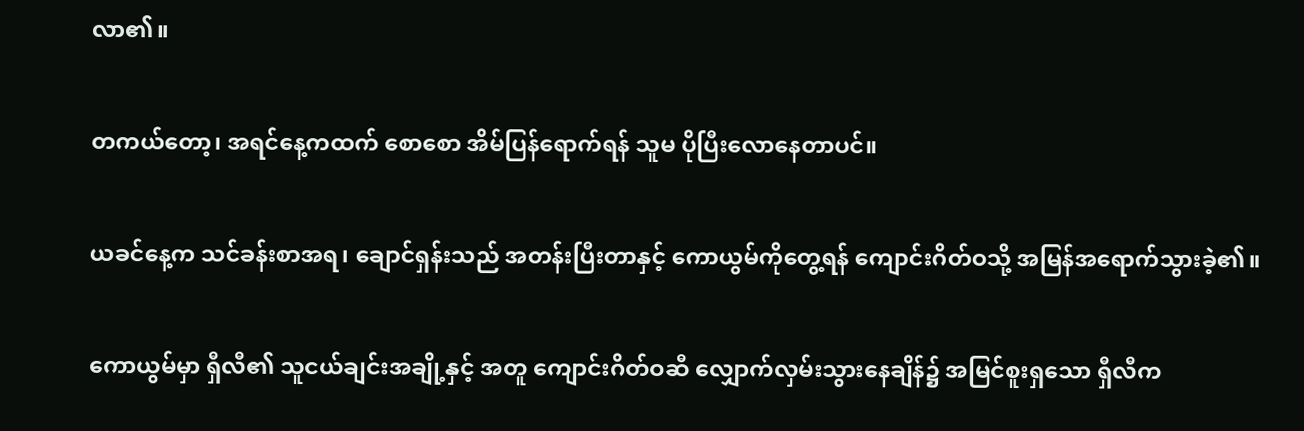လာ၏။

တကယ်တော့၊ အရင်နေ့ကထက် စောစော အိမ်ပြန်ရောက်ရန် သူမ ပိုပြီးလောနေတာပင်။

ယခင်နေ့က သင်ခန်းစာအရ၊ ချောင်ရှန်းသည် အတန်းပြီးတာနှင့် ကောယွမ်ကိုတွေ့ရန် ကျောင်းဂိတ်ဝသို့ အမြန်အရောက်သွားခဲ့၏။

ကောယွမ်မှာ ရှီလီ၏ သူငယ်ချင်းအချို့နှင့် အတူ ကျောင်းဂိတ်ဝဆီ လျှောက်လှမ်းသွားနေချိန်၌ အမြင်စူးရှသော ရှီလီက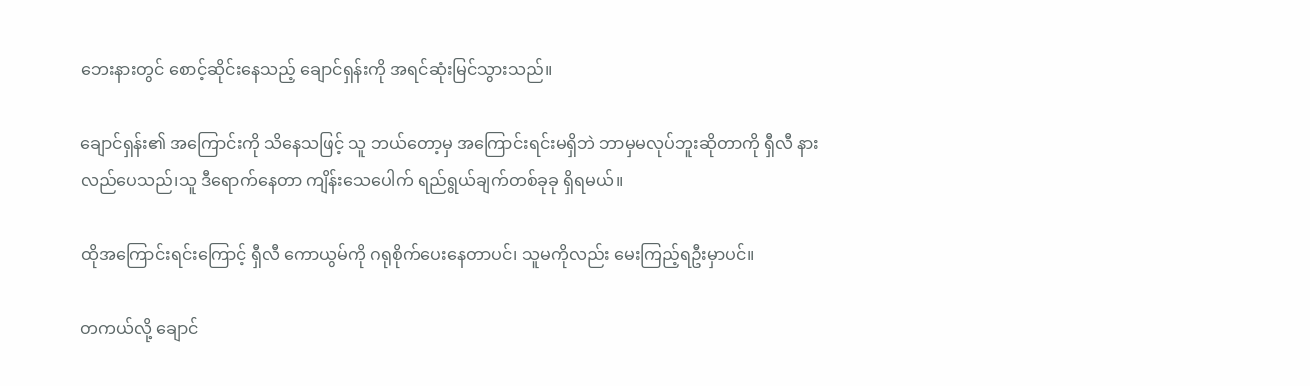ဘေးနားတွင် စောင့်ဆိုင်းနေသည့် ချောင်ရှန်းကို အရင်ဆုံးမြင်သွားသည်။

ချောင်ရှန်း၏ အကြောင်းကို သိနေသဖြင့် သူ ဘယ်တော့မှ အကြောင်းရင်းမရှိဘဲ ဘာမှမလုပ်ဘူးဆိုတာကို ရှီလီ နားလည်ပေသည်၊သူ ဒီရောက်နေတာ ကျိန်းသေပေါက် ရည်ရွယ်ချက်တစ်ခုခု ရှိရမယ်။

ထိုအကြောင်းရင်းကြောင့် ရှီလီ ကောယွမ်ကို ဂရုစိုက်ပေးနေတာပင်၊ သူမကိုလည်း မေးကြည့်ရဦးမှာပင်။

တကယ်လို့ ချောင်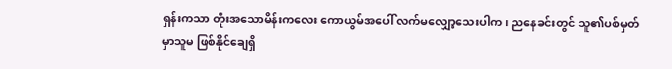ရှန်းကသာ တုံးအသောမိန်းကလေး ကောယွမ်အပေါ် လက်မလျှော့သေးပါက၊ ညနေခင်းတွင် သူ၏ပစ်မှတ်မှာသူမ ဖြစ်နိုင်ချေရှိ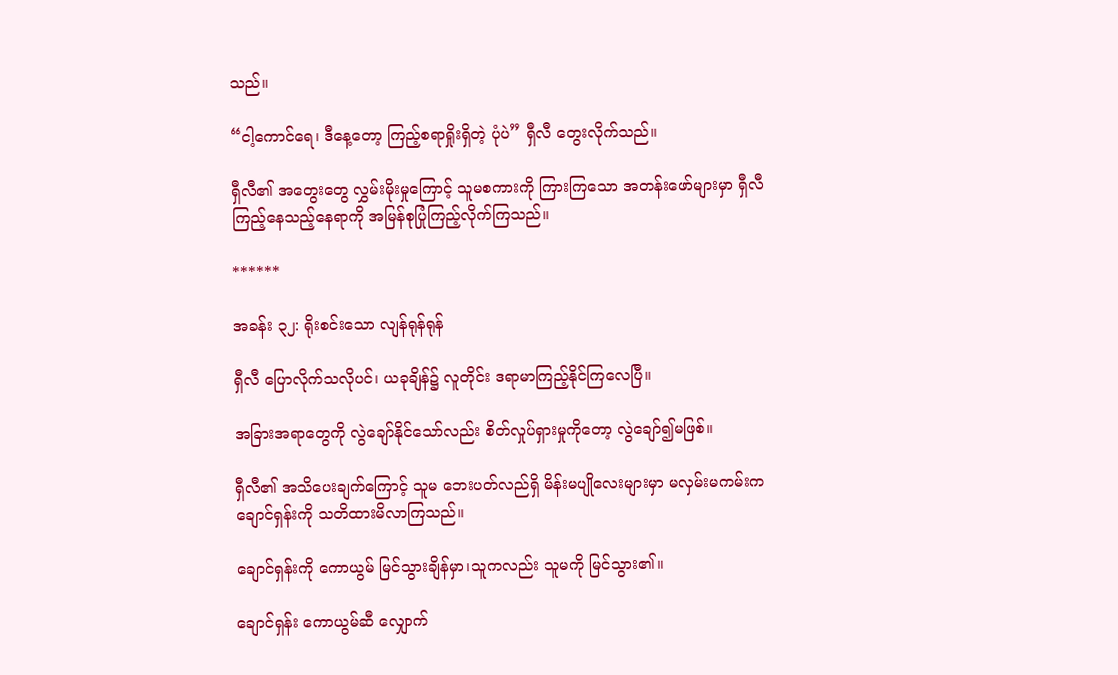သည်။

“ငါ့ကောင်ရေ၊ ဒီနေ့တော့ ကြည့်စရာရှိုးရှိတဲ့ ပုံပဲ” ရှီလီ တွေးလိုက်သည်။

ရှီလီ၏ အတွေးတွေ လွှမ်းမိုးမှုကြောင့် သူမစကားကို ကြားကြသော အတန်းဖော်များမှာ ရှီလီ ကြည့်နေသည့်နေရာကို အမြန်စုပြုံကြည့်လိုက်ကြသည်။

******

အခန်း ၃၂: ရိုးစင်းသော လျန်ရုန်ရုန်

ရှီလီ ပြောလိုက်သလိုပင်၊ ယခုချိန်၌ လူတိုင်း ဒရာမာကြည့်နိုင်ကြလေပြီ။

အခြားအရာတွေကို လွဲချော်နိုင်သော်လည်း စိတ်လှုပ်ရှားမှုကိုတော့ လွဲချော်၍မဖြစ်။

ရှီလီ၏ အသိပေးချက်ကြောင့် သူမ ဘေးပတ်လည်ရှိ မိန်းမပျိုလေးများမှာ မလှမ်းမကမ်းက ချောင်ရှန်းကို သတိထားမိလာကြသည်။

ချောင်ရှန်းကို ကောယွမ် မြင်သွားချိန်မှာ၊သူကလည်း သူမကို မြင်သွား၏။

ချောင်ရှန်း ကောယွမ်ဆီ လျှောက်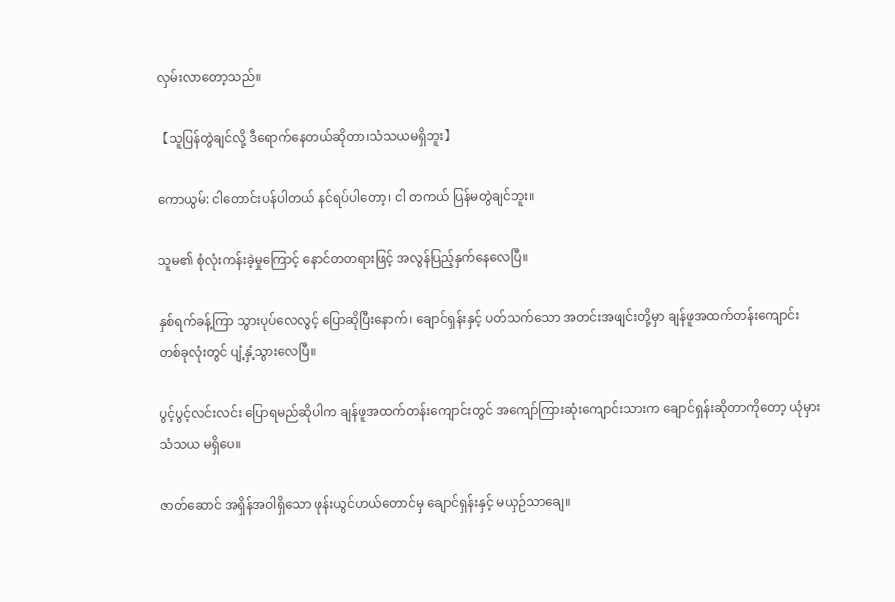လှမ်းလာတော့သည်။

【သူပြန်တွဲချင်လို့ ဒီရောက်နေတယ်ဆိုတာ၊သံသယမရှိဘူး】

ကောယွမ်: ငါတောင်းပန်ပါတယ် နင်ရပ်ပါ‌တော့၊ ငါ တကယ် ပြန်မတွဲချင်ဘူး။

သူမ၏ စုံလုံးကန်းခဲ့မှုကြောင့် နောင်တတရားဖြင့် အလွန်ပြည့်နှက်နေလေပြီ။

နှစ်ရက်ခန့်ကြာ သွားပုပ်လေလွင့် ပြောဆိုပြီးနောက်၊ ချောင်ရှန်းနှင့် ပတ်သက်သော အတင်းအဖျင်းတို့မှာ ချန်ဖူအထက်တန်းကျောင်း တစ်ခုလုံးတွင် ပျံ့နှံ့သွားလေပြီ။

ပွင့်ပွင့်လင်းလင်း ပြောရမည်ဆိုပါက ချန်ဖူအထက်တန်းကျောင်းတွင် အကျော်ကြားဆုံးကျောင်းသားက ချောင်ရှန်းဆိုတာကိုတော့ ယုံမှားသံသယ မရှိပေ။

ဇာတ်ဆောင် အရှိန်အဝါရှိသော ဖုန်းယွင်ဟယ်တောင်မှ ချောင်ရှန်းနှင့် မယှဉ်သာချေ။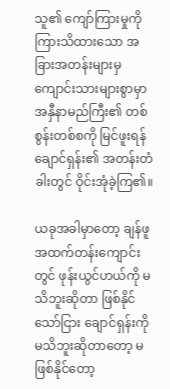သူ၏ ကျော်ကြားမှုကို ကြားသိထားသော အခြားအတန်းများမှ ကျောင်းသားများစွာမှာ အနှီနာမည်ကြီး၏ တစ်စွန်းတစ်စကို မြင်ဖူးရန် ချောင်ရှန်း၏ အတန်းတံခါးတွင် ဝိုင်းအုံခဲ့ကြ၏။

ယခုအခါမှာ‌တော့ ချန်ဖူ အထက်တန်းကျောင်းတွင် ဖုန်းယွင်ဟယ်ကို မသိဘူးဆိုတာ ဖြစ်နိုင်သော်ငြား ချောင်ရှန်းကို မသိဘူးဆိုတာတော့ မဖြစ်နိုင်တော့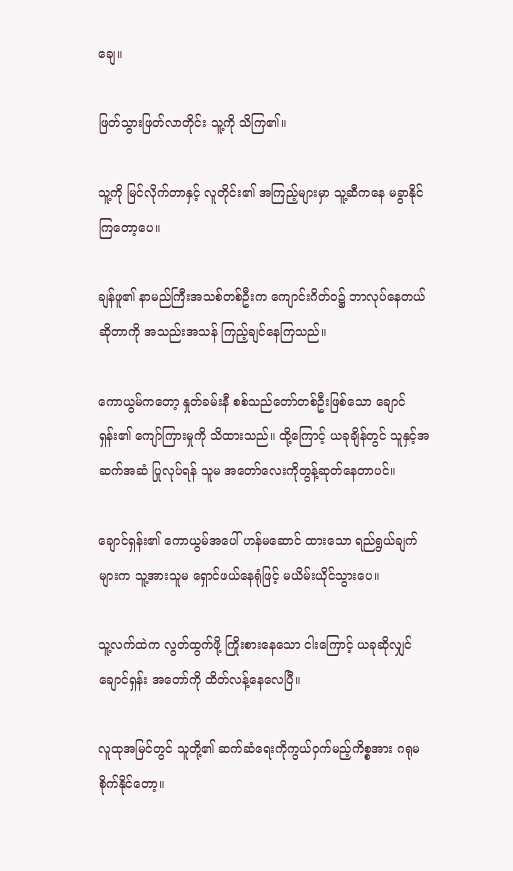ချေ။

ဖြတ်သွားဖြတ်လာတိုင်း သူ့ကို သိကြ၏။

သူ့ကို မြင်လိုက်တာနှင့် လူတိုင်း၏ အကြည့်များမှာ သူ့ဆီကနေ မခွာနိုင်ကြတော့ပေ။

ချန်ဖူ၏ နာမည်ကြီးအသစ်တစ်ဦးက ကျောင်းဂိတ်ဝ၌ ဘာလုပ်နေတယ်ဆိုတာကို အသည်းအသန် ကြည့်ချင်နေကြသည်။

ကောယွမ်ကတော့ နှုတ်ခမ်းနီ စစ်သည်တော်တစ်ဦးဖြစ်သော ချောင်ရှန်း၏ ကျော်ကြားမှုကို သိထားသည်။ ထို့ကြောင့် ယခုချိန်တွင် သူနှင့်အဆက်အဆံ ပြုလုပ်ရန် သူမ အတော်လေးကိုတွန့်ဆုတ်နေတာပင်။

ချောင်ရှန်း၏ ကောယွမ်အပေါ် ဟန်မဆောင် ထားသော ရည်ရွယ်ချက်များက သူ့အားသူမ ရှောင်ဖယ်နေရုံဖြင့် မယိမ်းယိုင်သွားပေ။

သူ့လက်ထဲက လွတ်ထွက်ဖို့ ကြိုးစားနေသော ငါးကြောင့် ယခုဆိုလျှင် ချောင်ရှန်း အ‌တော်ကို ထိတ်လန့်နေလေပြီ။

လူထုအမြင်တွင် သူတို့၏ ဆက်ဆံရေးကိုကွယ်ဝှက်မည့်ကိစ္စအား ဂရုမစိုက်နိုင်တော့။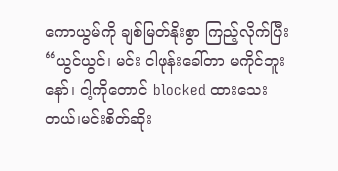ကောယွမ်ကို ချစ်မြတ်နိုးစွာ ကြည့်လိုက်ပြီး“ယွင်ယွင်၊ မင်း ငါဖုန်းခေါ်တာ မကိုင်ဘူးနော်၊ ငါ့ကိုတောင် blocked ထားသေးတယ်၊မင်းစိတ်ဆိုး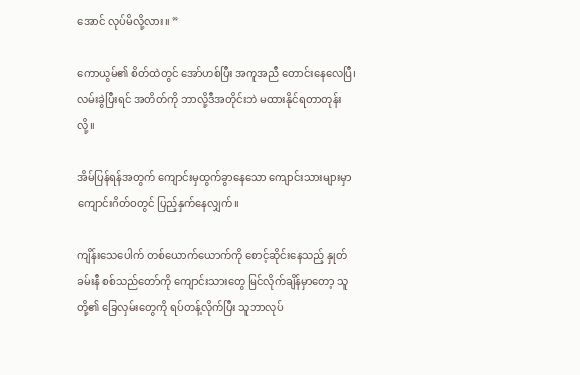အောင် လုပ်မိလို့လား။ ”

ကောယွမ်၏ စိတ်ထဲတွင် အော်ဟစ်ပြီး အကူအညီ တောင်းနေလေပြီ၊ လမ်းခွဲပြီးရင် အတိတ်ကို ဘာလို့ဒီအတိုင်းဘဲ မထားနိုင်ရတာတုန်းလို့။

အိမ်ပြန်ရန်အတွက် ကျောင်းမှထွက်ခွာနေသော ကျောင်းသားများမှာ ကျောင်းဂိတ်ဝတွင် ပြည့်နှက်နေလျှက်။

ကျိန်းသေပေါက် တစ်ယောက်ယောက်ကို စောင့်ဆိုင်းနေသည့် နှုတ်ခမ်းနီ စစ်သည်‌တော်ကို ကျောင်းသားတွေ မြင်လိုက်ချိန်မှာတော့ သူတို့၏ ခြေလှမ်းတွေကို ရပ်တန့်လိုက်ပြီး သူဘာလုပ်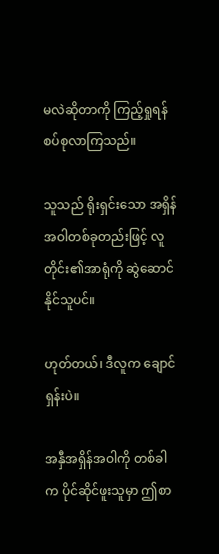မလဲဆိုတာကို ကြည့်ရှုရန် စပ်စုလာကြသည်။

သူသည် ရိုးရှင်းသော အရှိန်အဝါတစ်ခုတည်းဖြင့် လူတိုင်း၏အာရုံကို ဆွဲဆောင်နိုင်သူပင်။

ဟုတ်တယ်၊ ဒီလူက ချောင်ရှန်းပဲ။

အနှီအရှိန်အဝါကို တစ်ခါက ပိုင်ဆိုင်ဖူးသူမှာ ဤစာ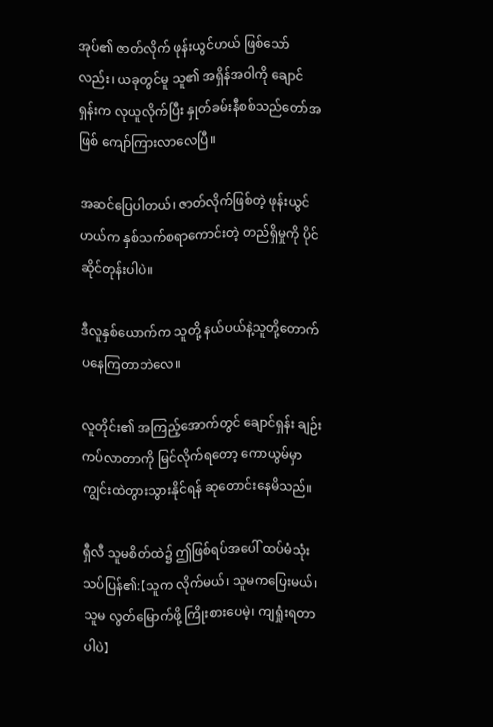အုပ်၏ ဇာတ်လိုက် ဖုန်းယွင်ဟယ် ဖြစ်သော်လည်း၊ ယခုတွင်မူ သူ၏ အရှိန်အဝါကို ချောင်ရှန်းက လုယူလိုက်ပြီး နှုတ်ခမ်းနီစစ်သည်တော်အဖြစ် ကျော်ကြားလာလေပြီ။

အဆင်ပြေပါတယ်၊ ဇာတ်လိုက်ဖြစ်တဲ့ ဖုန်းယွင်ဟယ်က နှစ်သက်စရာကောင်းတဲ့ တည်ရှိမှုကို ပိုင်ဆိုင်တုန်းပါပဲ။

ဒီလူနှစ်ယောက်က သူတို့ နယ်ပယ်နဲ့သူတို့တောက်ပနေကြတာဘဲလေ။

လူတိုင်း၏ အကြည့်အောက်တွင် ချောင်ရှန်း ချဉ်းကပ်လာတာကို မြင်လိုက်ရတော့ ကောယွမ်မှာ ကျွင်းထဲတွားသွားနိုင်ရန် ဆုတောင်းနေမိသည်။

ရှီလီ သူမစိတ်ထဲ၌ ဤဖြစ်ရပ်အပေါ် ထပ်မံသုံးသပ်ပြန်၏:【သူက လိုက်မယ်၊ သူမကပြေးမယ်၊ သူမ လွတ်မြောက်ဖို့ ကြိုးစားပေမဲ့၊ ကျရှုံးရတာပါပဲ】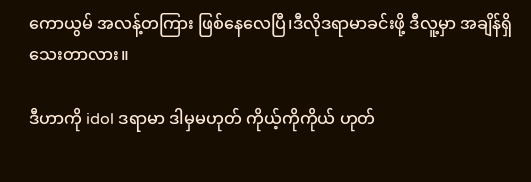ကောယွမ် အလန့်တကြား ဖြစ်နေလေပြီ၊ဒီလိုဒရာမာခင်းဖို့ ဒီလူ့မှာ အချိန်ရှိသေးတာလား။

ဒီဟာကို idol ဒရာမာ ဒါမှမဟုတ် ကိုယ့်ကိုကိုယ် ဟုတ်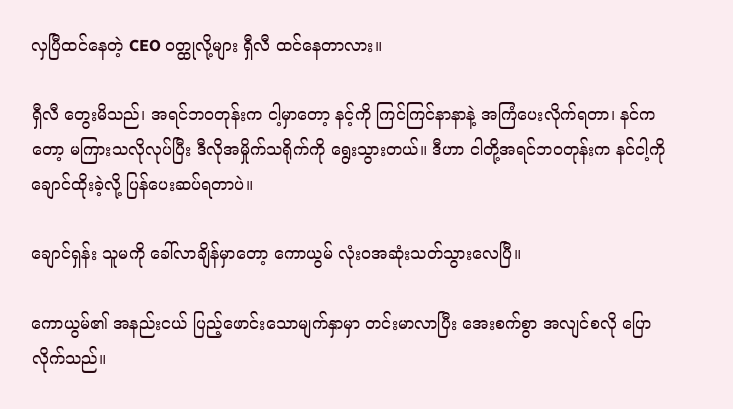လှပြီထင်နေတဲ့ CEO ဝတ္ထုလို့များ ရှီလီ ထင်နေတာလား။

ရှီလီ တွေးမိသည်၊ အရင်ဘဝတုန်းက ငါ့မှာတော့ နင့်ကို ကြင်ကြင်နာနာနဲ့ အကြံပေးလိုက်ရတာ၊ နင်ကတော့ မကြားသလိုလုပ်ပြီး ဒီလိုအမှိုက်သရိုက်ကို ရွေးသွားတယ်။ ဒီဟာ ငါတို့အရင်ဘဝတုန်းက နင်ငါ့ကို ချောင်ထိုးခဲ့လို့ ပြန်ပေးဆပ်ရတာပဲ။

ချောင်ရှန်း သူမကို ခေါ်လာချိန်မှာတော့ ကောယွမ် လုံးဝအဆုံးသတ်သွားလေပြီ။

ကောယွမ်၏ အနည်းငယ် ပြည့်ဖောင်းသောမျက်နှာမှာ တင်းမာလာပြီး အေးစက်စွာ အလျင်စလို ပြောလိုက်သည်။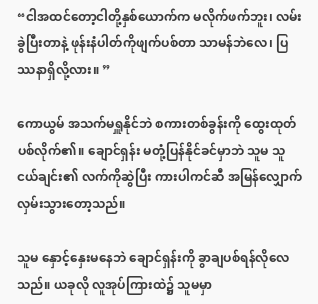“ငါအထင်တော့ငါတို့နှစ်ယောက်က မလိုက်ဖက်ဘူး၊ လမ်းခွဲပြီးတာနဲ့ ဖုန်းနံပါတ်ကိုဖျက်ပစ်တာ သာမန်ဘဲလေ၊ ပြဿနာရှိလို့လား။ ”

ကောယွမ် အသက်မရှူနိုင်ဘဲ စကားတစ်ခွန်းကို ထွေးထုတ်ပစ်လိုက်၏။ ချောင်ရှန်း မတုံ့ပြန်နိုင်ခင်မှာဘဲ သူမ သူငယ်ချင်း၏ လက်ကိုဆွဲပြီး ကားပါကင်ဆီ အမြန်လျှောက်လှမ်းသွားတော့သည်။

သူမ နှောင့်နှေးမနေဘဲ ချောင်ရှန်းကို ခွာချပစ်ရန်လိုလေသည်။ ယခုလို လူအုပ်ကြားထဲ၌ သူမမှာ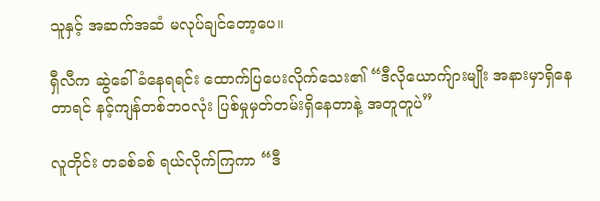သူနှင့် အဆက်အဆံ မလုပ်ချင်‌တော့ပေ။

ရှီလီက ဆွဲခေါ်ခံနေရရင်း ထောက်ပြပေးလိုက်သေး၏ “ဒီလိုယောက်ျားမျိုး အနားမှာရှိနေတာရင် နင့်ကျန်တစ်ဘဝလုံး ပြစ်မှုမှတ်တမ်းရှိနေတာနဲ့ အတူတူပဲ”

လူတိုင်း တခစ်ခစ် ရယ်လိုက်ကြကာ “ဒီ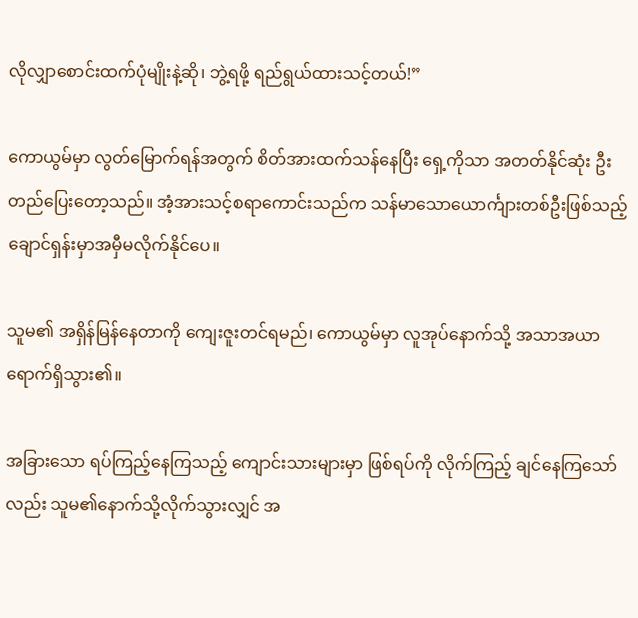လိုလျှာစောင်းထက်ပုံမျိုးနဲ့ဆို၊ ဘွဲ့ရဖို့ ရည်ရွယ်ထားသင့်တယ်!”

ကောယွမ်မှာ လွတ်မြောက်ရန်အတွက် စိတ်အားထက်သန်နေပြီး ‌ရှေ့ကိုသာ အတတ်နိုင်ဆုံး ဦးတည်ပြေးတော့သည်။ အံ့အားသင့်စရာကောင်းသည်က သန်မာသောယောင်္ကျားတစ်ဦးဖြစ်သည့် ချောင်ရှန်းမှာအမှီမလိုက်နိုင်ပေ။

သူမ၏ အရှိန်မြန်နေတာကို ကျေးဇူးတင်ရမည်၊ ကောယွမ်မှာ လူအုပ်နောက်သို့ အသာအယာ ရောက်ရှိသွား၏။

အခြားသော ရပ်ကြည့်နေကြသည့် ကျောင်းသားများမှာ ဖြစ်ရပ်ကို လိုက်ကြည့် ချင်နေကြသော်လည်း သူမ၏နောက်သို့လိုက်သွားလျှင် အ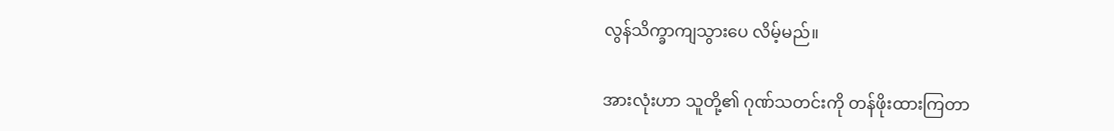လွန်သိက္ခာကျသွားပေ လိမ့်မည်။

အားလုံးဟာ သူတို့၏ ဂုဏ်သတင်းကို တန်ဖိုးထားကြတာ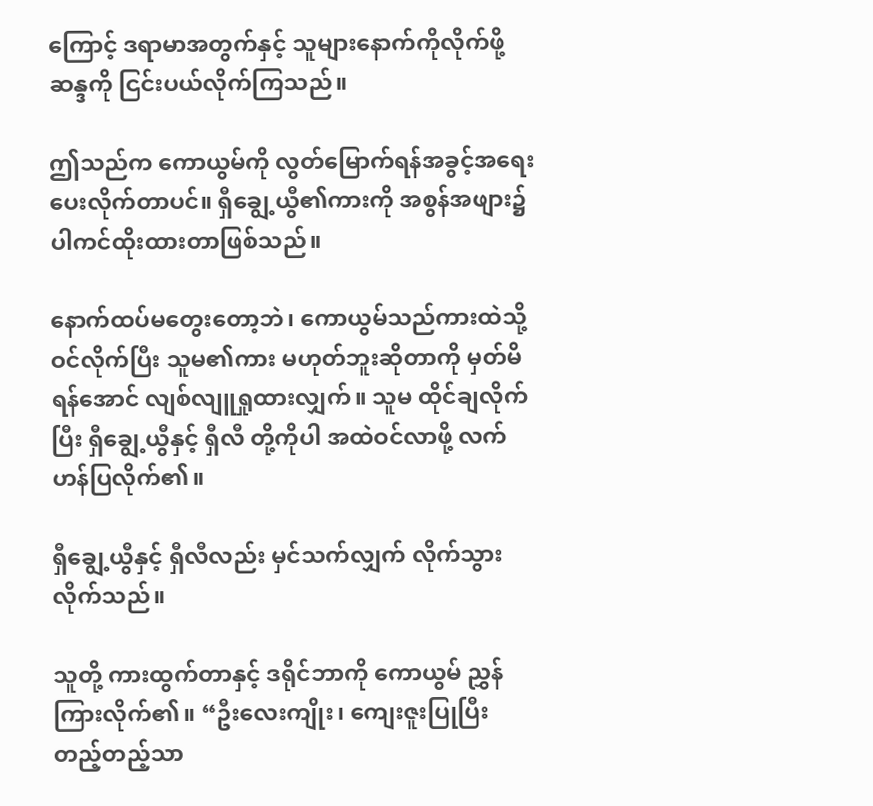ကြောင့် ဒရာမာအတွက်နှင့် သူများနောက်ကိုလိုက်ဖို့ ဆန္ဒကို ငြင်းပယ်လိုက်ကြသည်။

ဤသည်က ကောယွမ်ကို လွတ်မြောက်ရန်အခွင့်အရေးပေးလိုက်တာပင်။ ရှီချွေ့ယွီ၏ကားကို အစွန်အဖျား၌ ပါကင်ထိုးထားတာဖြစ်သည်။

နောက်ထပ်မတွေး‌တော့ဘဲ၊ ကောယွမ်သည်ကားထဲသို့ ဝင်လိုက်ပြီး သူမ၏ကား မဟုတ်ဘူးဆိုတာကို မှတ်မိရန်အောင် လျစ်လျူရှုထားလျှက်။ သူမ ထိုင်ချလိုက်ပြီး ရှီချွေ့ယွီနှင့် ရှီလီ တို့ကိုပါ အထဲဝင်လာဖို့ လက်ဟန်ပြလိုက်၏။

ရှီချွေ့ယွီနှင့် ရှီလီလည်း မှင်သက်လျှက် လိုက်သွားလိုက်သည်။

သူတို့ ကားထွက်တာနှင့် ဒရိုင်ဘာကို ကောယွမ် ညွှန်ကြားလိုက်၏။ “ဦးလေးကျိုး၊ ကျေးဇူးပြုပြီး တည့်တည့်သာ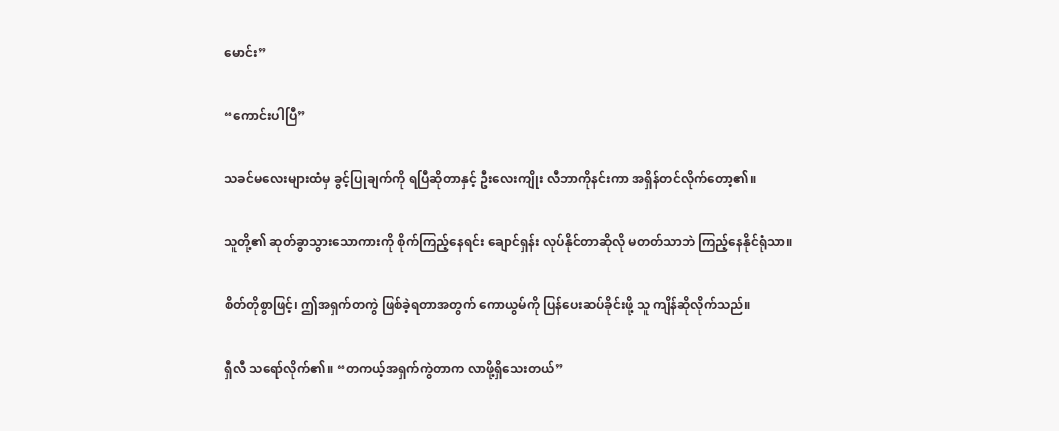မောင်း”

“ကောင်းပါပြီ”

သခင်မလေးများထံမှ ခွင့်ပြုချက်ကို ရပြီဆိုတာနှင့် ဦးလေးကျိုး လီဘာကိုနင်းကာ အရှိန်တင်လိုက်‌တော့၏။

သူတို့၏ ဆုတ်ခွာသွားသောကားကို စိုက်ကြည့်နေရင်း ချောင်ရှန်း လုပ်နိုင်တာဆိုလို မတတ်သာဘဲ ‌ကြည့်နေနိုင်ရုံသာ။

စိတ်တိုစွာဖြင့်၊ ဤအရှက်တကွဲ ဖြစ်ခဲ့ရတာအတွက် ကောယွမ်ကို ပြန်ပေးဆပ်ခိုင်းဖို့ သူ ကျိန်ဆိုလိုက်သည်။

ရှီလီ သရော်လိုက်၏။ “တကယ့်အရှက်ကွဲတာက လာဖို့ရှိသေးတယ်”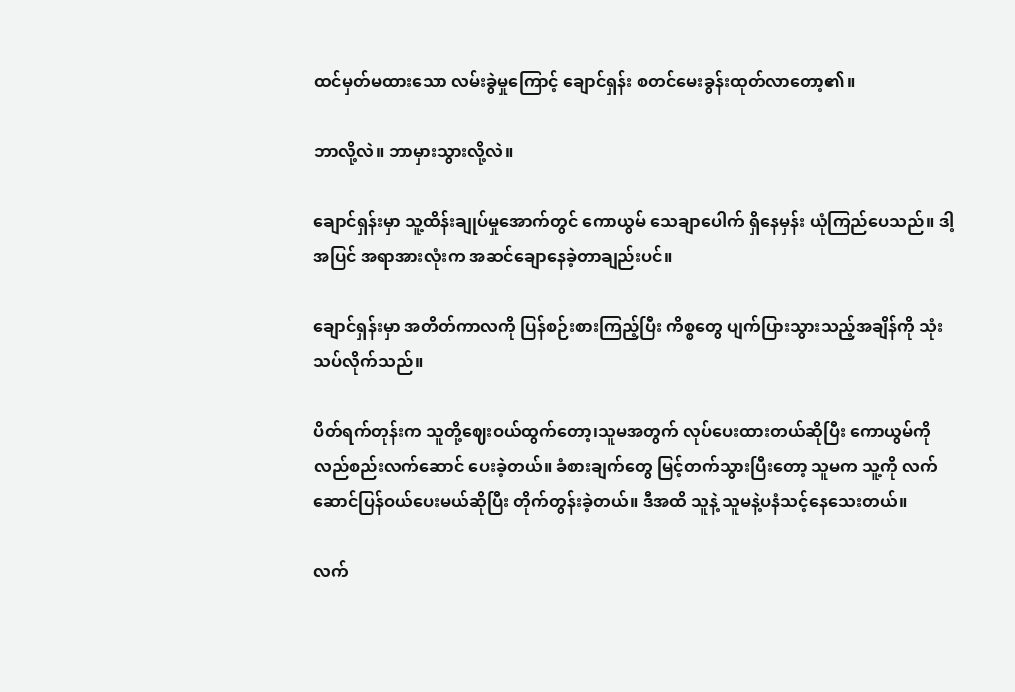ထင်မှတ်မထားသော လမ်းခွဲမှုကြောင့် ချောင်ရှန်း စတင်မေးခွန်းထုတ်လာတော့၏။

ဘာလို့လဲ။ ဘာမှားသွားလို့လဲ။

ချောင်ရှန်းမှာ သူ့ထိန်းချုပ်မှုအောက်တွင် ကောယွမ် သေချာပေါက် ရှိနေမှန်း ယုံကြည်ပေသည်။ ဒါ့အပြင် အရာအားလုံးက အဆင်ချောနေခဲ့တာချည်းပင်။

ချောင်ရှန်းမှာ အတိတ်ကာလကို ပြန်စဉ်းစားကြည့်ပြီး ကိစ္စတွေ ပျက်ပြားသွားသည့်အချိန်ကို သုံးသပ်လိုက်သည်။

ပိတ်ရက်တုန်းက သူတို့ဈေးဝယ်ထွက်တော့၊သူမအတွက် လုပ်ပေးထားတယ်ဆိုပြီး ကောယွမ်ကို လည်စည်းလက်ဆောင် ပေးခဲ့တယ်။ ခံစားချက်တွေ မြင့်တက်သွားပြီးတော့ သူမက သူ့ကို လက်ဆောင်ပြန်ဝယ်ပေးမယ်ဆိုပြီး တိုက်တွန်းခဲ့တယ်။ ဒီအထိ သူနဲ့ သူမနဲ့ပနံသင့်နေသေးတယ်။

လက်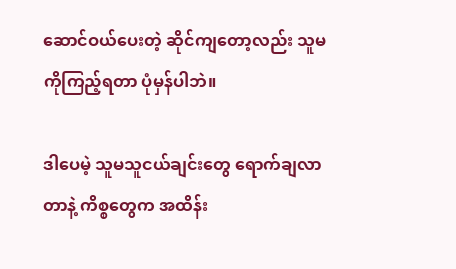ဆောင်‌ဝယ်ပေးတဲ့ ဆိုင်ကျတော့လည်း သူမကိုကြည့်ရတာ ပုံမှန်ပါဘဲ။

ဒါပေမဲ့ သူမသူငယ်ချင်းတွေ ရောက်ချလာတာနဲ့ ကိစ္စတွေက အထိန်း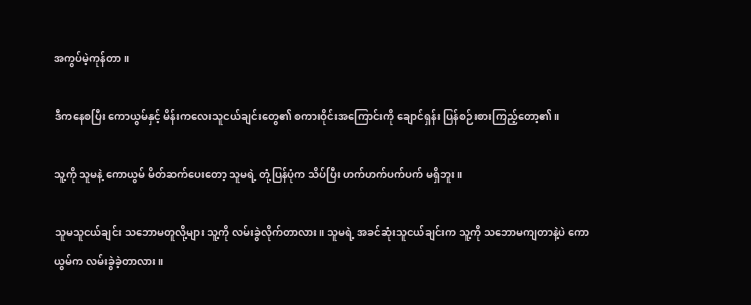အကွပ်မဲ့ကုန်တာ။

ဒီကနေစပြီး ကောယွမ်နှင့် မိန်းကလေးသူငယ်ချင်းတွေ၏ စကားဝိုင်းအကြောင်းကို ချောင်ရှန်း ပြန်စဉ်းစား‌ကြည့်တော့၏။

သူ့ကို သူမနဲ့ ကောယွမ် မိတ်ဆက်ပေးတော့ သူမရဲ့ တုံ့ပြန်ပုံက သိပ်ပြီး ဟက်ဟက်ပက်ပက် မရှိဘူး။

သူမသူငယ်ချင်း သဘောမတူလို့များ သူ့ကို လမ်းခွဲလိုက်တာလား။ သူမရဲ့ အခင်ဆုံးသူငယ်ချင်းက သူ့ကို သဘောမကျတာနဲ့ပဲ ကောယွမ်က ‌လမ်းခွဲ‌ခဲ့တာလား။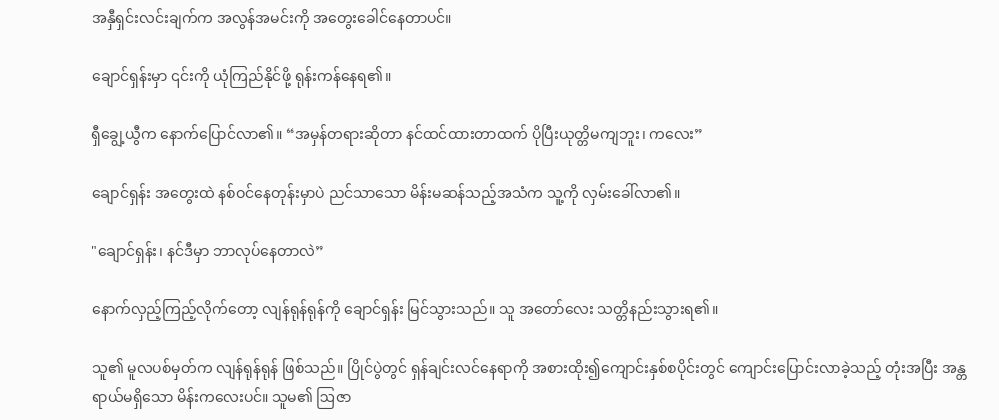အနှီရှင်းလင်းချက်က အလွန်အမင်းကို အတွေးခေါင်နေတာပင်။

ချောင်ရှန်းမှာ ၎င်းကို ယုံကြည်နိုင်ဖို့ ရုန်းကန်နေရ၏။

ရှီချွေ့ယွီက နောက်ပြောင်လာ၏။ “အမှန်တရားဆိုတာ နင်‌ထင်ထားတာထက် ပိုပြီးယုတ္တိမကျဘူး၊ ကလေး”

ချောင်ရှန်း အတွေးထဲ နစ်ဝင်နေတုန်းမှာပဲ ညင်သာသော မိန်းမဆန်သည့်အသံက သူ့ကို လှမ်းခေါ်လာ၏။

"ချောင်ရှန်း၊ နင်ဒီမှာ ဘာလုပ်နေတာလဲ”

နောက်လှည့်ကြည့်လိုက်‌တော့ လျန်ရုန်ရုန်ကို ချောင်ရှန်း မြင်သွားသည်။ သူ အတော်လေး သတ္တိနည်းသွားရ၏။

သူ၏ မူလပစ်မှတ်က လျန်ရုန်ရုန် ဖြစ်သည်။ ပြိုင်ပွဲတွင် ရှန်ချင်းလင်နေရာကို အစားထိုး၍ကျောင်းနှစ်စပိုင်းတွင် ကျောင်းပြောင်းလာခဲ့သည့် တုံးအပြီး အန္တရာယ်မရှိသော မိန်းကလေးပင်။ သူမ၏ ဩဇာ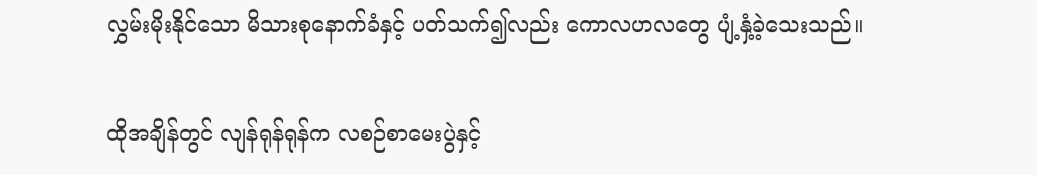လွှမ်းမိုးနိုင်သော မိသားစုနောက်ခံနှင့် ပတ်သက်၍လည်း ကောလဟလတွေ ပျံ့နှံ့ခဲ့သေးသည်။

ထိုအချိန်တွင် လျန်ရုန်ရုန်က လစဉ်စာမေးပွဲနှင့်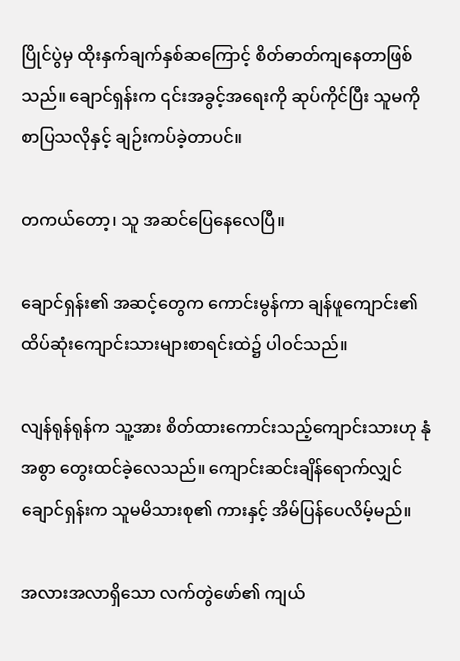ပြိုင်ပွဲမှ ထိုးနှက်ချက်နှစ်ဆကြောင့် စိတ်ဓာတ်ကျနေတာဖြစ်သည်။ ချောင်ရှန်းက ၎င်းအခွင့်အရေးကို ဆုပ်ကိုင်ပြီး သူမကို စာပြသလိုနှင့် ချဉ်းကပ်ခဲ့တာပင်။

တကယ်တော့၊ သူ အ‌ဆင်ပြေနေလေပြီ။

ချောင်ရှန်း၏ အဆင့်တွေက ကောင်းမွန်ကာ ချန်ဖူကျောင်း၏ ထိပ်ဆုံးကျောင်းသားများစာရင်းထဲ၌ ပါဝင်သည်။

လျန်ရုန်ရုန်က သူ့အား စိတ်ထားကောင်းသည့်ကျောင်းသားဟု နုံအစွာ တွေးထင်ခဲ့လေသည်။ ကျောင်းဆင်းချိန်ရောက်လျှင် ချောင်ရှန်းက သူမမိသားစု၏ ကားနှင့် အိမ်ပြန်ပေလိမ့်မည်။

အလားအလာရှိသော လက်တွဲဖော်၏ ကျယ်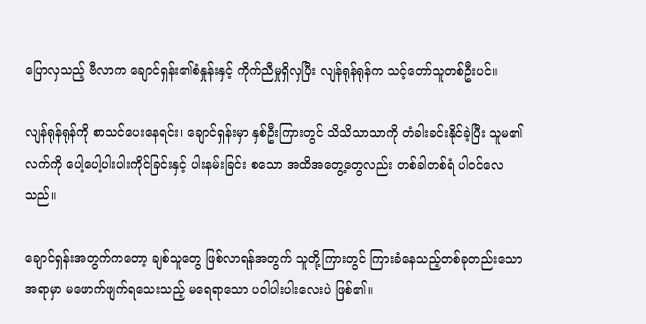ပြောလှသည့် ဗီလာက ချောင်ရှန်း၏စံနှုန်းနှင့် ကိုက်ညီမှုရှိလှပြီး လျန်ရုန်ရုန်က သင့်တော်သူတစ်ဦးပင်။

လျန်ရုန်ရုန်ကို စာသင်ပေးနေရင်း၊ ချောင်ရှန်းမှာ နှစ်ဦးကြားတွင် သိသိသာသာကို တံခါးခင်းနိုင်ခဲ့ပြီး သူမ၏လက်ကို ပေါ့ပေါ့ပါးပါးကိုင်ခြင်းနှင့် ပါးနမ်းခြင်း စသော အထိအတွေ့တွေလည်း တစ်ခါတစ်ရံ ပါဝင်လေသည်။

ချောင်ရှန်းအတွက်ကတော့ ချစ်သူတွေ ဖြစ်လာရန်အတွက် သူတို့ကြားတွင် ကြားခံနေသည့်တစ်ခုတည်းသော အရာမှာ မဖောက်ဖျက်ရသေးသည့် မရေရာသော ပဝါပါးပါးလေးပဲ ဖြစ်၏။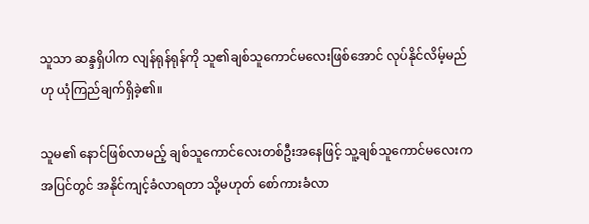သူသာ ဆန္ဒရှိပါက လျန်ရုန်ရုန်ကို သူ၏ချစ်သူကောင်မလေးဖြစ်အောင် လုပ်နိုင်လိမ့်မည်ဟု ယုံကြည်ချက်ရှိခဲ့၏။

သူမ၏ နောင်ဖြစ်လာမည့် ချစ်သူကောင်လေးတစ်ဦးအနေဖြင့် သူ့ချစ်သူကောင်မလေးက အပြင်တွင် အနိုင်ကျင့်ခံလာရတာ သို့မဟုတ် စော်ကားခံလာ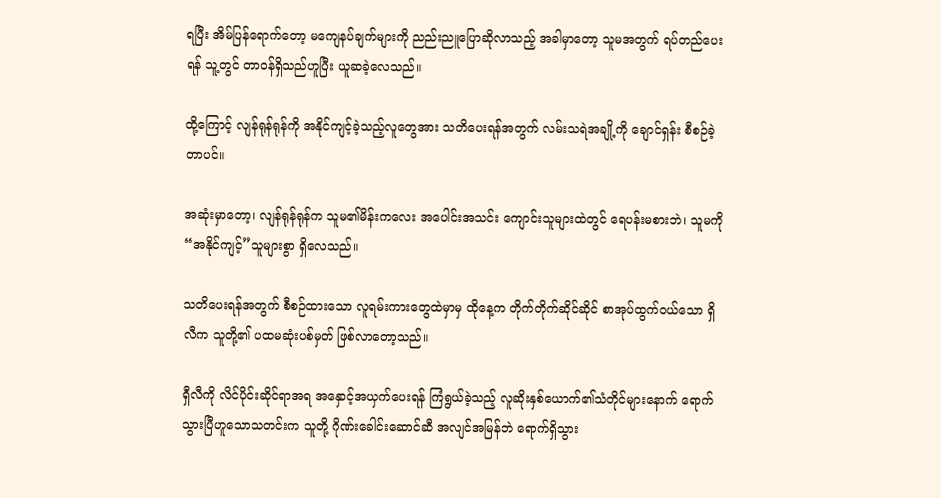ရပြီး အိမ်ပြန်ရောက်တော့ မကျေနပ်ချက်များကို ညည်းညူပြောဆိုလာသည့် အခါမှာတော့ သူမအတွက် ရပ်တည်ပေးရန် သူ့တွင် တာဝန်ရှိသည်ဟူပြီး ယူဆခဲ့လေသည်။

ထို့ကြောင့် လျန်ရုန်ရုန်ကို အနိုင်ကျင့်ခဲ့သည့်လူတွေအား သတိပေးရန်အတွက် လမ်းသရဲအချို့ကို ချောင်ရှန်း စီစဉ်ခဲ့တာပင်။

အဆုံးမှာတော့၊ လျန်ရုန်ရုန်က သူမ၏မိန်းကလေး အပေါင်းအသင်း ကျောင်းသူများထဲတွင် ရေပန်းမစားဘဲ၊ သူမကို “အနိုင်ကျင့်”သူများစွာ ရှိလေသည်။

သတိပေးရန်အတွက် စီစဉ်ထားသော လူရမ်းကားတွေထဲမှာမှ ထိုနေ့က တိုက်တိုက်ဆိုင်ဆိုင် စာအုပ်ထွက်ဝယ်သော ရှိလီက သူတို့၏ ပထမဆုံးပစ်မှတ် ဖြစ်လာတော့သည်။

ရှီလီကို လိင်ပိုင်းဆိုင်ရာအရ အနှောင့်အယှက်ပေးရန် ကြံရွယ်ခဲ့သည့် လူဆိုးနှစ်ယောက်၏သံတိုင်များနောက် ရောက်သွားပြီဟူသောသတင်းက သူတို့ ဂိုဏ်းခေါင်းဆောင်ဆီ အလျင်အမြန်ဘဲ ရောက်ရှိသွား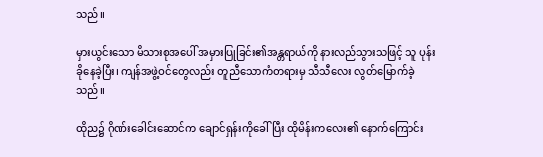သည်။

မှားယွင်းသော မိသားစုအပေါ် အမှားပြုခြင်း၏အန္တရာယ်ကို နားလည်သွားသဖြင့် သူ ပုန်းခိုနေခဲ့ပြီး၊ ကျန်အဖွဲ့ဝင်တွေလည်း တူညီသောကံတရားမှ သီသီလေး လွတ်မြောက်ခဲ့သည်။

ထိုည၌ ဂိုဏ်းခေါင်းဆောင်က ချောင်ရှန်းကိုခေါ်ပြီး ထိုမိန်းကလေး၏ နောက်ကြောင်း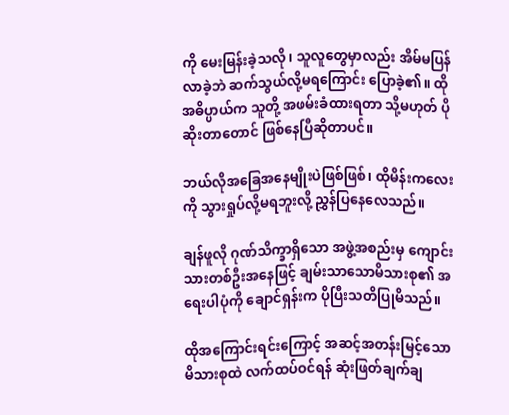ကို မေးမြန်းခဲ့သလို၊ သူလူတွေမှာလည်း အိမ်မပြန်လာခဲ့ဘဲ ဆက်သွယ်လို့မရကြောင်း ပြောခဲ့၏။ ထိုအဓိပ္ပာယ်က သူတို့ အဖမ်းခံထားရတာ သို့မဟုတ် ပိုဆိုး‌တာတောင် ဖြစ်နေပြီဆိုတာပင်။

ဘယ်လိုအခြေအနေမျိုးပဲဖြစ်ဖြစ်၊ ထိုမိန်းကလေးကို သွားရှုပ်လို့မရဘူးလို့ ညွှန်ပြနေလေသည်။

ချန်ဖူလို ဂုဏ်သိက္ခာရှိသော အဖွဲ့အစည်းမှ ကျောင်းသားတစ်ဦးအနေဖြင့် ချမ်းသာသောမိသားစု၏ အရေးပါပုံကို ချောင်ရှန်းက ပိုပြီးသတိပြုမိသည်။

ထိုအကြောင်းရင်းကြောင့် အဆင့်အတန်းမြင့်သော မိသားစုထဲ လက်ထပ်ဝင်ရန် ဆုံးဖြတ်ချက်ချ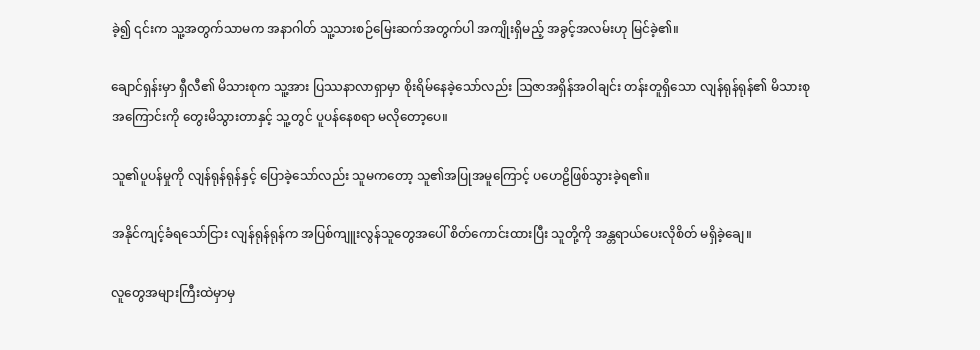ခဲ့၍ ၎င်းက သူ့အတွက်သာမက အနာဂါတ် သူ့သားစဉ်မြေးဆက်အတွက်ပါ အကျိုးရှိမည့် အခွင့်အလမ်းဟု မြင်ခဲ့၏။

ချောင်ရှန်းမှာ ရှီလီ၏ မိသားစုက သူ့အား ပြဿနာလာရှာမှာ စိုးရိမ်နေခဲ့သော်လည်း ဩဇာအရှိန်အဝါချင်း တန်းတူရှိ‌သော လျန်ရုန်ရုန်၏ မိသားစုအကြောင်းကို တွေးမိသွားတာနှင့် သူ့တွင် ပူပန်နေစရာ မလိုတော့ပေ။

သူ၏ပူပန်မှုကို လျန်ရုန်ရုန်နှင့် ပြောခဲ့သော်လည်း သူမကတော့ သူ၏အပြုအမူကြောင့် ပဟေဠိဖြစ်သွားခဲ့ရ၏။

အနိုင်ကျင့်ခံရသော်ငြား လျန်ရုန်ရုန်က အပြစ်ကျူးလွန်သူ‌‌တွေအပေါ် စိတ်ကောင်းထားပြီး သူတို့ကို အန္တရာယ်ပေးလိုစိတ် မရှိခဲ့ချေ။

လူတွေအများကြီးထဲမှာမှ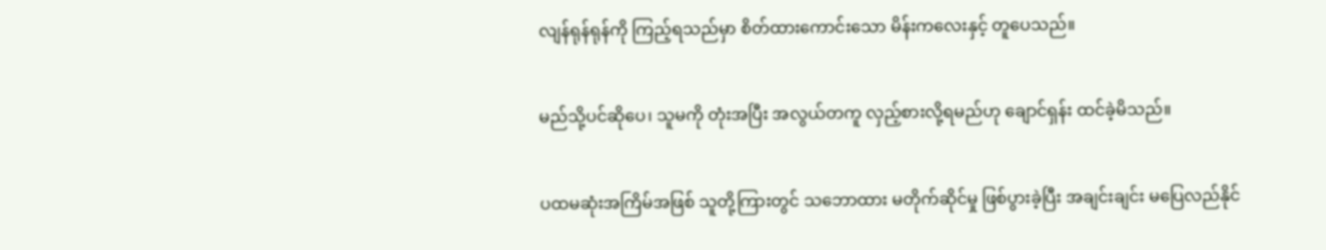လျန်ရုန်ရုန်ကို ကြည့်ရသည်မှာ စိတ်ထားကောင်းသော မိန်းကလေးနှင့် တူပေသည်။

မည်သို့ပင်ဆိုပေ၊ သူမကို တုံးအပြီး အလွယ်တကူ လှည့်စားလို့ရမည်ဟု ချောင်ရှန်း ထင်ခဲ့မိသည်။

ပထမဆုံးအကြိမ်အဖြစ် သူတို့ကြားတွင် သဘောထား မတိုက်ဆိုင်မှု ဖြစ်ပွားခဲ့ပြီး အချင်းချင်း မပြေလည်နိုင်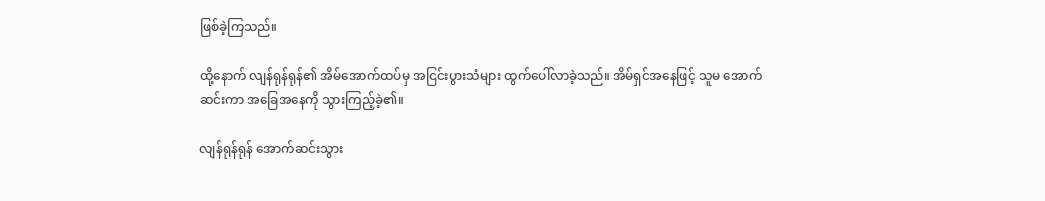ဖြစ်ခဲ့ကြသည်။

ထို့နောက် လျန်ရုန်ရုန်၏ အိမ်အောက်ထပ်မှ အငြင်းပွားသံများ ထွက်ပေါ်လာခဲ့သည်။ အိမ်ရှင်အနေဖြင့် သူမ အောက်ဆင်းကာ အခြေအနေကို သွားကြည့်ခဲ့၏။

လျန်ရုန်ရုန် အောက်ဆင်းသွား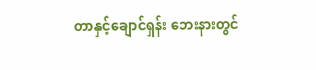တာနှင့်ချောင်ရှန်း ဘေးနားတွင်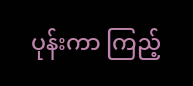ပုန်းကာ ကြည့်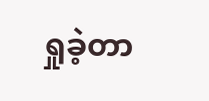ရှုခဲ့တာ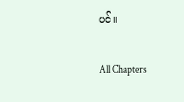ပင်။

All Chapters